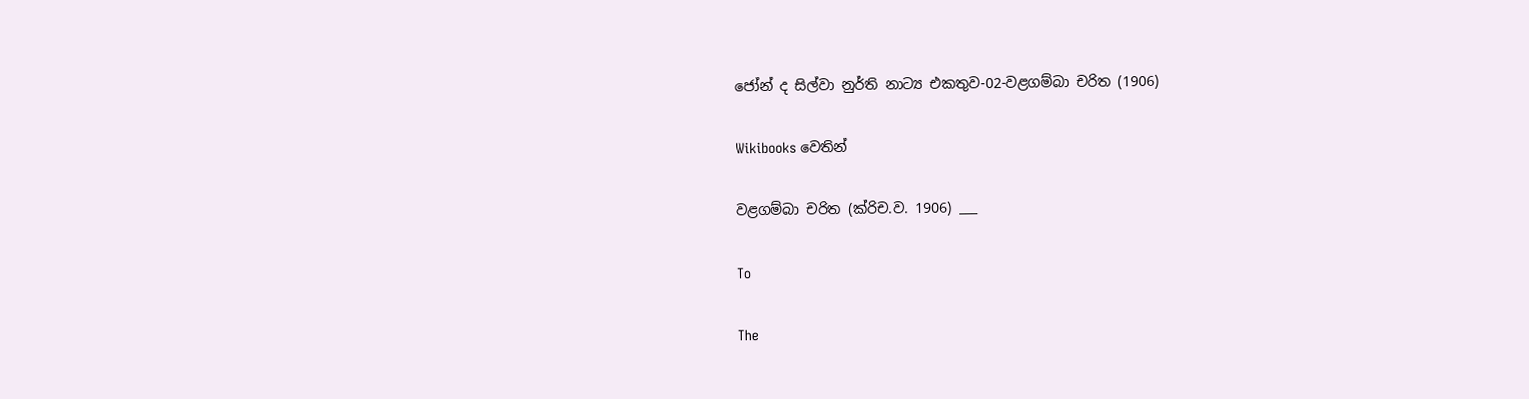ජෝන් ද සිල්වා නුර්ති නාට්‍ය එකතුව-02-වළගම්බා චරිත (1906)

Wikibooks වෙතින්

වළගම්බා චරිත (ක්රිච.ව. 1906) ___

To

The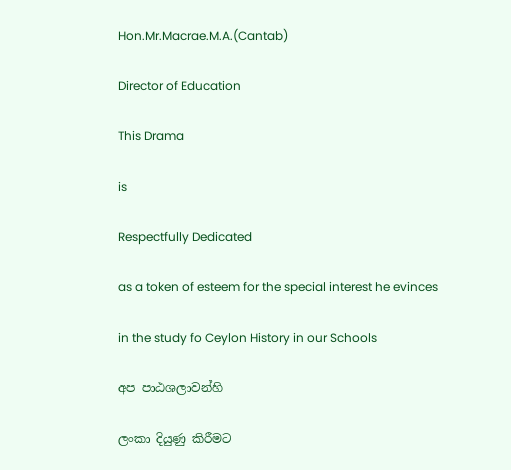Hon.Mr.Macrae.M.A.(Cantab)

Director of Education

This Drama

is

Respectfully Dedicated

as a token of esteem for the special interest he evinces

in the study fo Ceylon History in our Schools

අප පාඨශලාවන්හි

ලංකා දියුණු කිරීමට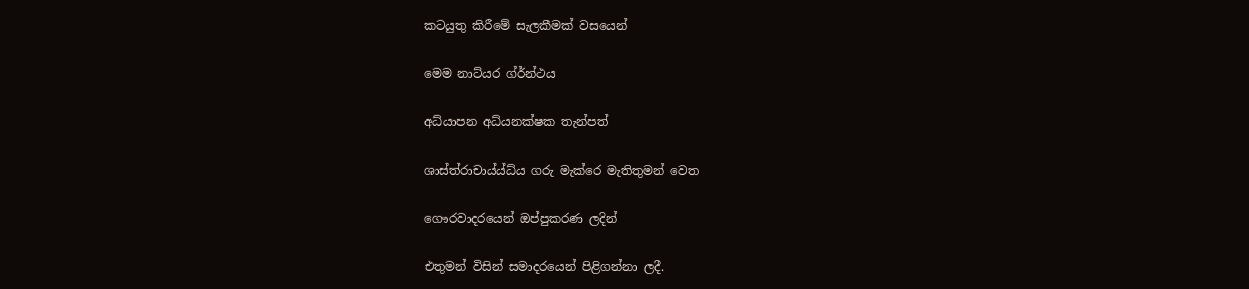කටයුතු කිරීමේ සැලකීමක් වසයෙන්

මෙම නාට්යර ග්ර්න්ථය

අධ්යාපන අධ්යනක්ෂක තැන්පත්

ශාස්ත්රා‍චාය්ය්ධ්ය ගරු මැක්රෙ මැතිතුමන් වෙත

ගෞරවාදරයෙන් ඔප්පුකරණ ලදින්

එතුමන් විසින් සමාදරයෙන් පිළිගන්නා ලදී.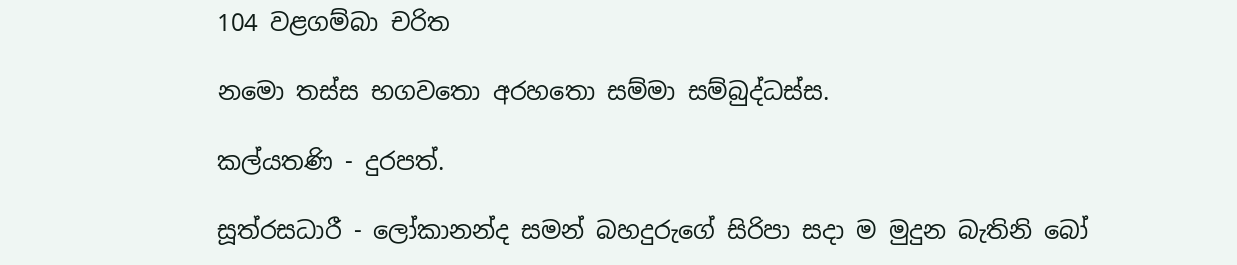104 වළගම්බා චරිත

නමො තස්ස භගවතො අරහතො සම්මා සම්බුද්ධස්ස.

කල්යතණි - දුරපත්.

සූත්රසධාරී - ලෝකානන්ද සමන් බහදුරුගේ සිරිපා සදා ම මුදුන බැතිනි බෝ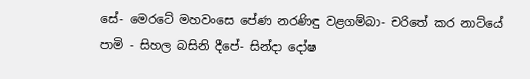සේ- මෙරටේ මහවංසෙ පේණ නරණිඳු වළගම්බා- චරිතේ කර නාට්යේ පාමි - සිහල බසිනි දීපේ- සින්දා දෝෂ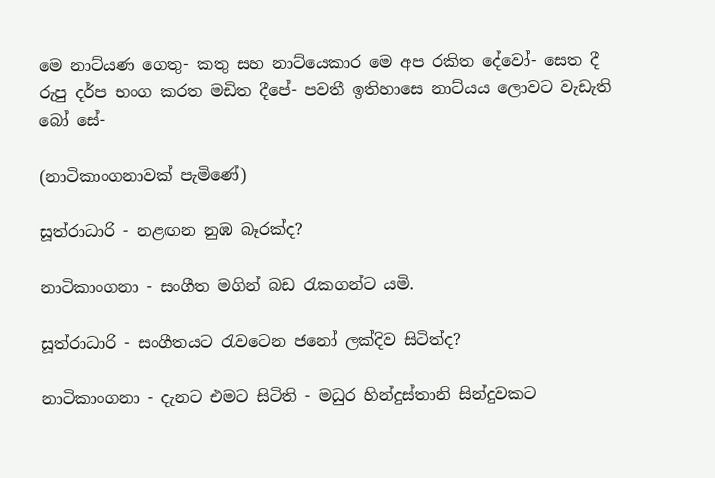මෙ නාට්යණ ගෙතු- කතු සහ නාට්යෙකාර මෙ අප රකිත දේවෝ- සෙත දී රුපු දර්ප භංග කරත මඩිත දීපේ- පවතී ඉතිහාසෙ නාට්යය ලොවට වැඩැති බෝ සේ-

(නාටිකාංගනාවක් පැමිණේ)

සූත්රාධාරි - නළඟන නුඹ බෑරක්ද?

නාටිකාංගනා - සංගීත මගින් බඩ රැකගන්ට යමි.

සූත්රාධාරි - සංගීතයට රැවටෙන ජනෝ ලක්දිව සිටිත්ද?

නාටිකාංගනා - දැනට එමට සිටිති - මධුර හින්දුස්තානි සින්දුවකට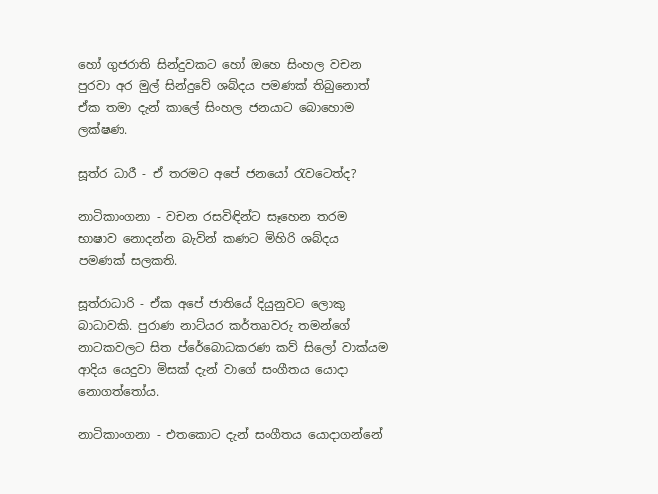හෝ ගුජරාති සින්දුවකට හෝ ඔහෙ සිංහල වචන පුරවා අර මුල් සින්දුවේ ශබ්දය පමණක් තිබුනොත් ඒක තමා දැන් කාලේ සිංහල ජනයාට බොහොම ලක්ෂණ.

සූත්ර ධාරී - ඒ තරමට අපේ ජනයෝ රැවටෙත්ද?

නාටිකාංගනා - වචන රසවිඳින්ට සෑහෙන තරම භාෂාව නොදන්න බැවින් කණට මිහිරි ශබ්දය පමණක් සලකති.

සූත්රාධාරි - ඒක අපේ ජාතියේ දියුනුවට ලොකු බාධාවකි. පුරාණ නාට්යර කර්තෘාවරු තමන්ගේ නාටකවලට සිත ප්රේබොධකරණ කව් සිලෝ වාක්යම ආදිය යෙදුවා මිසක් දැන් වාගේ සංගීතය යොදා නොගත්තෝය.

නාටිකාංගනා - එතකොට දැන් සංගීතය යොදාගන්නේ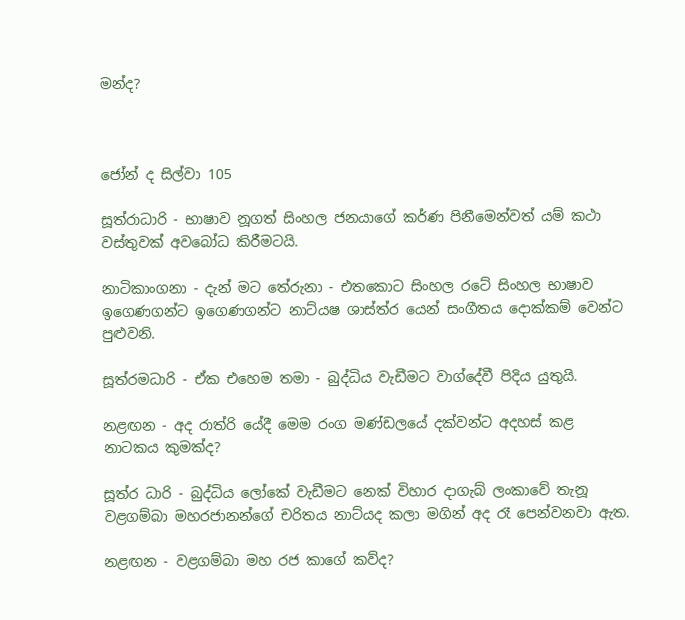මන්ද?



ජෝන් ද සිල්වා 105

සූත්රාධාරි - භාෂාව නූගත් සිංහල ජනයාගේ කර්ණ පිනීමෙන්වත් යම් කථා වස්තුවක් අවබෝධ කිරීමටයි.

නාටිකාංගනා - දැන් මට තේරුනා - එතකොට සිංහල රටේ සිංහල භාෂාව ඉගෙණගන්ට ‍ඉගෙණගන්ට නාට්යෂ ශාස්ත්ර යෙන් සංගීතය දොක්කම් වෙන්ට පුළුවනි.

සූත්රමධාරි - ඒක එහෙම තමා - බුද්ධිය වැඩීමට වාග්දේවී පිදිය යුතුයි.

නළඟන - අද රාත්රි යේදී මෙම රංග මණ්ඩලයේ දක්වන්ට අදහස් කළ නාටකය කුමක්ද?

සූත්ර ධාරි - බුද්ධිය ලෝකේ වැඩීමට නෙක් විහාර දාගැබ් ලංකාවේ තැනූ වළගම්බා මහරජානන්ගේ චරිතය නාට්යද කලා මගින් අද රෑ පෙන්වනවා ඇත.

නළඟන - වළගම්බා මහ රජ කාගේ කව්ද?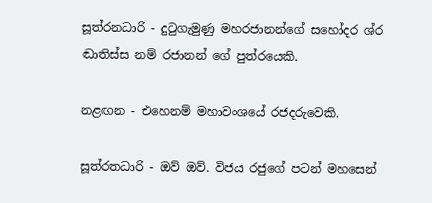සූත්රනධාරි - දුටුගැමුණු මහරජානන්ගේ සහෝදර ශ්ර ඬාතිස්ස නම් රජානන් ගේ පුත්ර‍යෙකි.

නළඟන - එහෙනම් මහාවංශයේ රජදරුවෙකි.

සූත්රතධාරි - ඔව් ඔව්. විජය රජුගේ පටන් මහසෙන්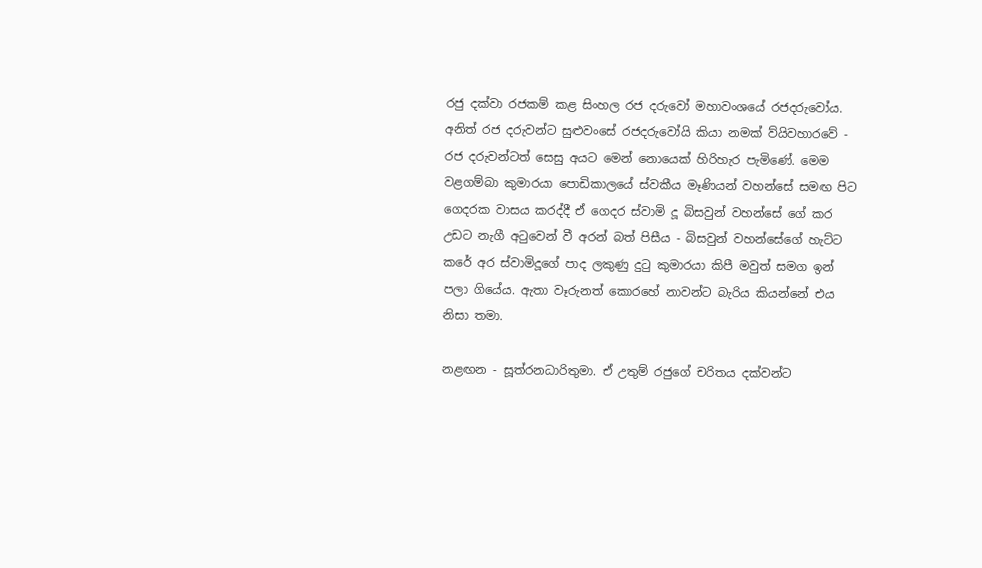රජු දක්වා රජකම් කළ සිංහල රජ දරුවෝ මහාවංශයේ රජදරුවෝය. අනිත් රජ දරුවන්ට සුළුවංසේ රජදරුවෝයි කියා නමක් ව්යිවහාරවේ - රජ දරුවන්ටත් සෙසු අයට මෙන් නොයෙක් හිරිහැර පැමිණේ. මෙම වළගම්බා කුමාරයා පොඩිකා‍ලයේ ස්වකීය මෑණියන් වහන්සේ සමඟ පිට ගෙදරක වාසය කරද්දී ඒ ගෙදර ස්වාමි දූ බිසවුන් වහන්සේ ගේ කර උඩට නැගී අටුවෙන් වී අරන් බත් පිසීය - බිසවුන් වහන්සේගේ හැට්ට කරේ අර ස්වාමිදූගේ පාද ලකුණු දුටු කුමාරයා කිපී මවුත් සමග ඉන් පලා ගියේය. ඇතා වෑරුනත් කොරහේ නාවන්ට බැරිය කියන්නේ එය නිසා තමා.

නළඟන - සූත්රනධාරිතුමා. ඒ උතුම් රජුගේ චරිතය දක්වන්ට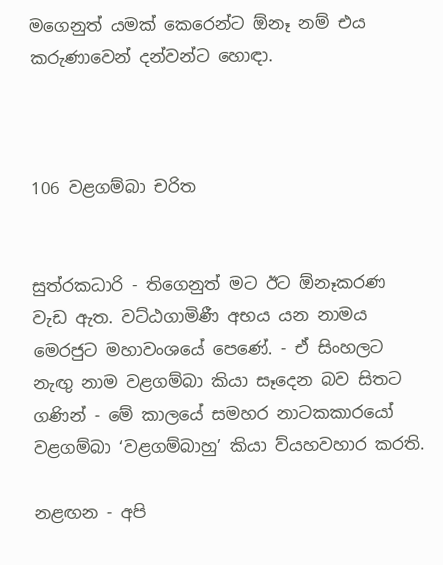මගෙනුත් යමක් කෙරෙන්ට ඕනෑ නම් එය කරුණාවෙන් දන්වන්ට හොඳා.



106 වළගම්බා චරිත


සුත්රකධාරි - තිගෙනුත් මට ඊට ඕනෑකරණ වැඩ ඇත. වට්ඨගාමිණී අභය යන නාමය මෙරජුට මහාවංශයේ පෙණේ. - ඒ සිංහලට නැඟු නාම වළගම්බා කියා සෑදෙන බව සිතට ගණින් - මේ කාලයේ සමහර නාටකකාරයෝ වළගම්බා ‘වළගම්බාහු’ කියා ව්යහවහාර කරති.

නළඟන - අපි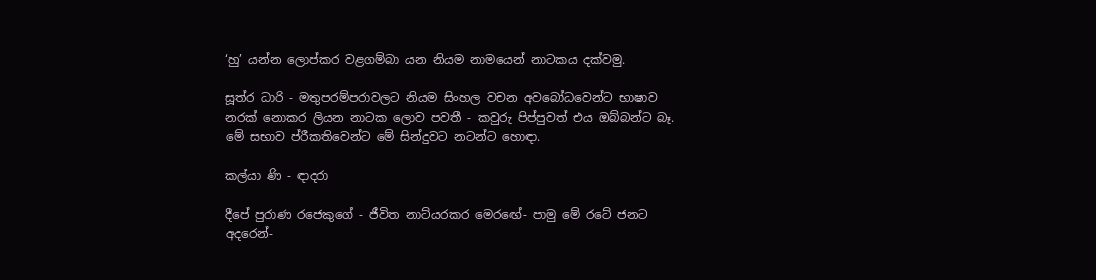‘හු’ යන්න ලොප්කර වළගම්බා යන නියම නාමයෙන් නාටකය දක්වමු.

සූත්ර ධාරි - මතුපරම්පරාවලට නියම සිංහල වචන අවබෝධවෙන්ට භාෂාව නරක් නොකර ලියන නාටක ලොව පවතී - කවුරු පිප්පුවත් එය ඔබ්බන්ට බෑ. මේ සභාව ප්රීකතිවෙන්ට මේ සින්දුවට නටන්ට හොඳා.

කල්යා ණි - ඳාදරා

දීපේ පුරාණ රජෙකුගේ - ජීවිත නාට්යරකර මෙර‍ඟේ- පාමු මේ රටේ ජනට අදරෙන්-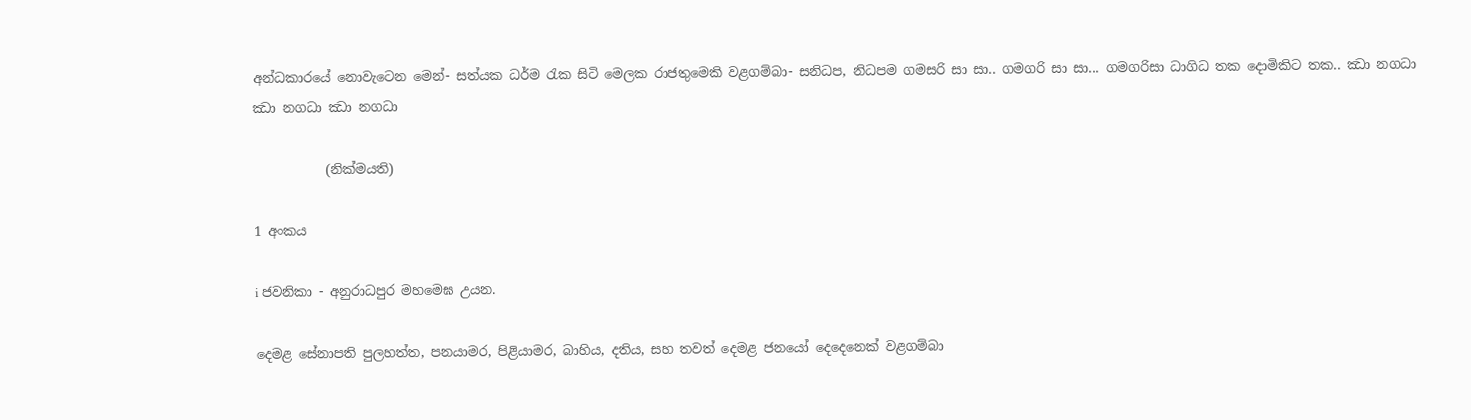අන්ධකාරයේ නොවැටෙන මෙන්- සත්යක ධර්ම රැක සිටි මෙලක රාජතුමෙකි වළගම්බා- සනිධප, නිධපම ගමසරි සා සා.. ගමගරි සා සා... ගමගරිසා ධාගිධ තක දොමිකිට තක.. ඣා නගධා ඣා නගධා ඣා නගධා

           (නික්මයති)

1 අංකය

i ජවනිකා - අනුරාධපුර මහමෙඝ උයන.

දෙමළ සේනාපති පුලහත්ත, පනයාමර, පිළියාමර, බාහිය, දතිය, සහ තවත් දෙමළ ජනයෝ දෙදෙනෙක් වළගම්බා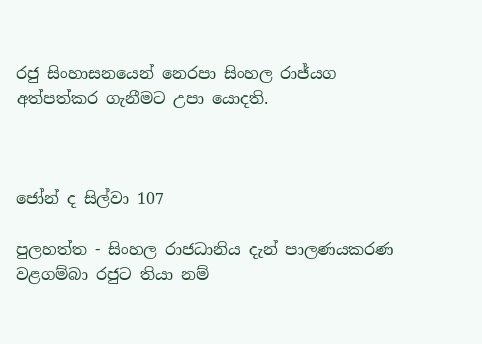රජු සිංහාසනයෙන් නෙරපා සිංහල රාජ්යග අත්පත්කර ගැනීමට උපා යොදති.



ජෝන් ද සිල්වා 107

පුලහත්ත - සිංහල රාජධානිය දැන් පාලණයකරණ වළගම්බා රජුට තියා නම්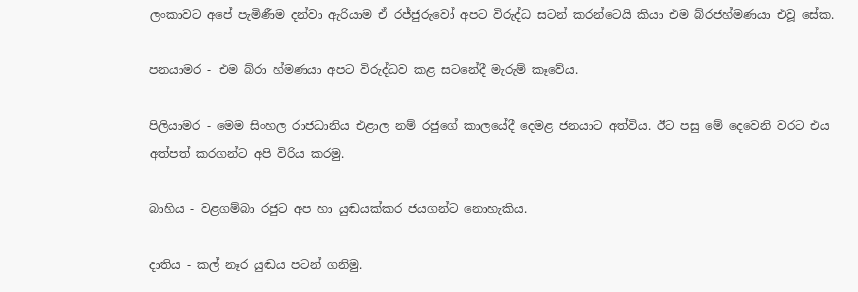ලංකාවට ‍අපේ පැමිණීම දන්වා ඇරියාම ඒ රජ්ජුරුවෝ අපට විරුද්ධ සටන් කරන්ටෙයි කියා එම බ්රජහ්මණයා එවූ සේක.

පනයාමර - එම බ්රා හ්මණයා අපට විරුද්ධව කළ සටනේදී මැරුම් කෑවේය.

පිලියාමර - මෙම සිංහල රාජධානිය එළාල නම් රජුගේ කාලයේදී දෙමළ ජනයාට අත්විය. ඊට පසු මේ දෙවෙනි වරට එය අත්පත් කරගන්ට අපි විරිය ‍කරමු.

බාහිය - වළගම්බා රජුට අප හා යුඬයක්කර ජයගන්ට නොහැකිය.

දාතිය - කල් නෑර යුඬය පටන් ගනිමු.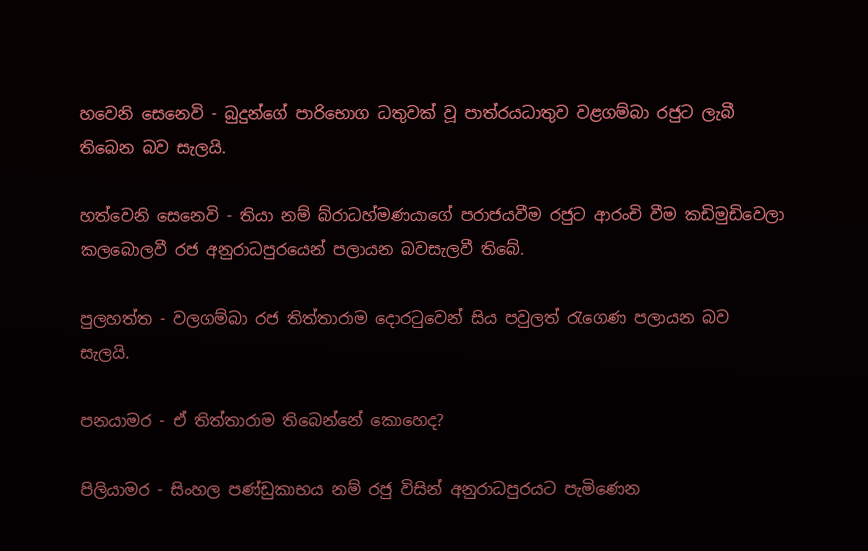හවෙනි සෙනෙවි - බුදුන්ගේ පාරිභොග ධතුවක් වූ පාත්රයධාතුව වළගම්බා රජුට ලැබී තිබෙන බව සැලයි.

හත්වෙනි සෙනෙවි - තියා නම් බ්රාධහ්මණයාගේ පරාජයවීම රජුට ආරංචි වීම කඩිමුඩිවෙලා කලබොලවී රජ අනුරාධපුරයෙන් පලායන බවසැලවී තිබේ.

පුලහත්ත - වලගම්බා රජ තිත්තාරාම දොරටුවෙන් සිය පවුලත් රැගෙණ පලායන බව සැලයි.

පනයාමර - ඒ තිත්තාරාම තිබෙන්නේ කොහෙද?

පිලියාමර - සිංහල පණ්ඩුකාභය නම් රජු විසින් අනුරාධපුරයට පැමිණෙන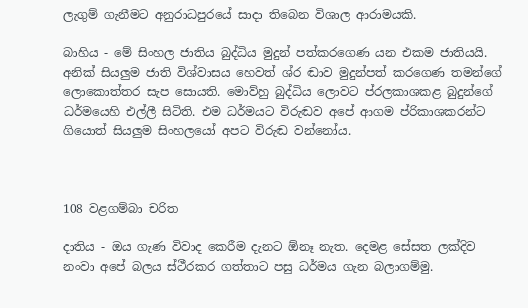ලැගුම් ගැනීමට අනුරාධපුරයේ සාදා තිබෙන විශාල ආරාමයකි.

බාහිය - මේ සිංහල ජාතිය බුද්ධිය මුදුන් පත්කරගෙණ යන එකම ජාතියයි. අනික් සියලුම ජාති විශ්වාසය හෙවත් ශ්ර ඬාව මුදුන්පත් කරගෙණ තමන්ගේ ලොකොත්තර සැප සොයති. මොව්හු බුද්ධිය ලොවට ප්රලකාශකළ බුදුන්ගේ ධර්මයෙහි එල්ලී සිටිති. එම ධර්මයට විරුඬව අපේ ආගම ප්රිකාශකරන්ට ගියොත් සියලුම සිංහලයෝ අපට විරුඬ වන්නෝය.



108 වළගම්බා චරිත

දාතිය - ඔය ගැණ විවාද කෙරීම දැනට ඕනෑ නැත. දෙමළ සේසත ලක්දිව නංවා අපේ බලය ස්ථීරකර ගත්තාට පසු ධර්මය ගැන බලාගම්මු.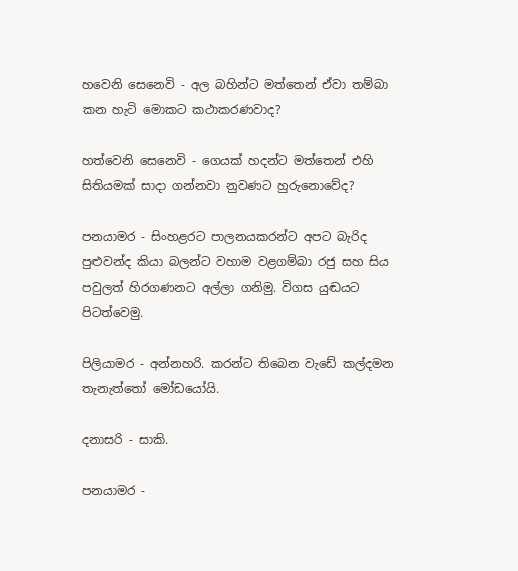හවෙනි සෙනෙවි - අල බහින්ට මත්තෙන් ඒවා තම්බා කන හැටි මොකට කථාකරණවාද?

හත්වෙනි සෙනෙවි - ගෙයක් හදන්ට මත්තෙන් එහි සිතියමක් සාදා ගන්නවා නුවණට හුරුනොවේද?

පනයාමර - සිංහළරට පාලනයකරන්ට අපට බැරිද පුළුවන්ද කියා බලන්ට වහාම වළගම්බා රජු සහ සිය පවුලත් හිරගණනට අල්ලා ගනිමු. විගස යුඬයට පිටත්වෙමු.

පිලියාමර - අන්නහරි. කරන්ට තිබෙන වැඩේ කල්දමන තැනැත්තෝ මෝඩයෝයි.

දනාසරි - සාකි.

පනයාමර -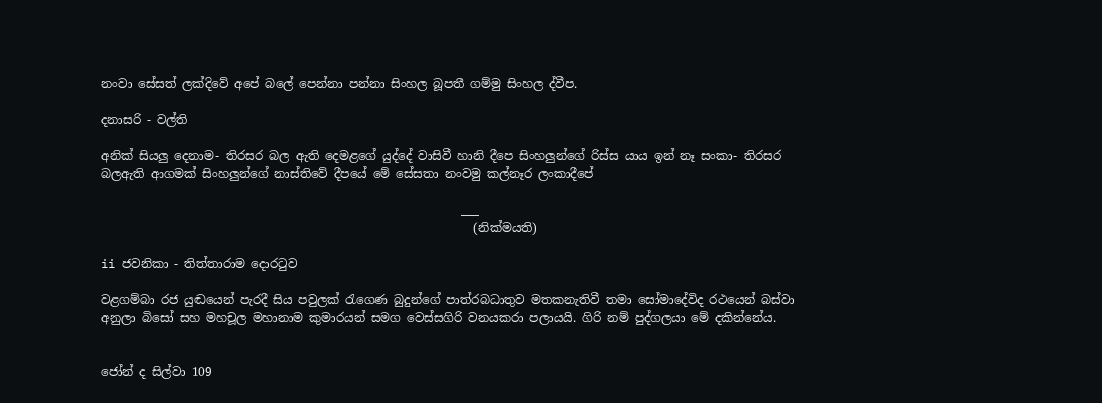නංවා සේසත් ලක්දිවේ අපේ බලේ පෙන්නා පන්නා සිංහල බූපතී ගම්මු සිංහල ද්වීප.

දනාසරි - වල්ති

අනික් සියලු දෙනාම- තිරසර බල ඇති දෙමළගේ යුද්දේ වාසිවී හානි දීපෙ සිංහලුන්ගේ රිස්ස යාය ඉන් නෑ සංකා- තිරසර බලඇති ආගමක් සිංහලුන්ගේ නාස්තිවේ දීපයේ මේ සේසතා නංවමු කල්නෑර ලංකාදීපේ

                                                            ___
                                                              (නික්මයති)

ii ජවනිකා - තිත්තාරාම දොරටුව

වළගම්බා රජ යුඬයෙන් පැරදී සිය පවුලක් රැගෙණ බුදුන්ගේ පාත්රබධාතුව මතකනැතිවී තමා සෝමාදේවිද රථයෙන් බස්වා අනුලා බිසෝ සහ මහචූල මහානාම කුමාරයන් සමග වෙස්සගිරි වනයකරා පලායයි. ගිරි නම් පුද්ගලයා මේ දකින්නේය.


ජෝන් ද සිල්වා 109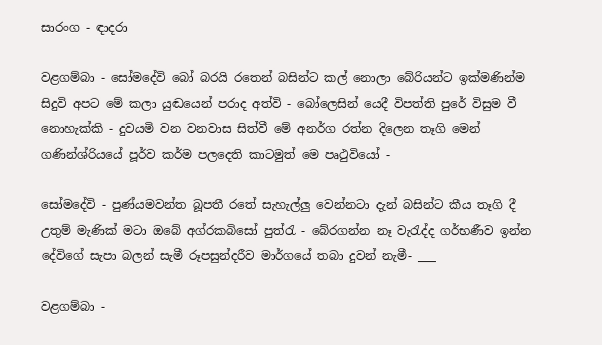සාරංග - ඳාදරා

වළගම්බා - සෝමදේවි බෝ බරයි රතෙන් බසින්ට කල් නොලා බේරියන්ට ඉක්මණින්ම සිදුවි අපට මේ කලා යුඬයෙන් පරාද අත්වි - බෝලෙසින් යෙදී විපත්ති පුරේ විසුම වී නොහැක්කි - දුවයමි වන වනවාස සිත්වී මේ අනර්ග රත්න දිලෙන තෑගි මෙන් ගණින්ශ්රියයේ පූර්ව කර්ම පලදෙති කාටමුත් මෙ පෘථුවියෝ -

සෝමදේවි - පුණ්යමවන්ත බූපතී රතේ සැහැල්ලු වෙන්නටා දැන් බසින්ට කීය තෑගි දී උතුම් මැණික් මටා ඔබේ අග්රකබිසෝ පුත්රැ - බේරගන්න නෑ වැරැද්ද ගර්භණීව ඉන්න දේවිගේ සැපා බලන් සැමී රූපසුන්දරීව මාර්ගයේ තබා දුවන් නැමී- ___

වළගම්බා -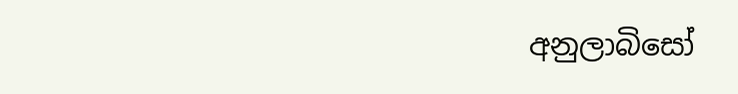අනුලාබිසෝ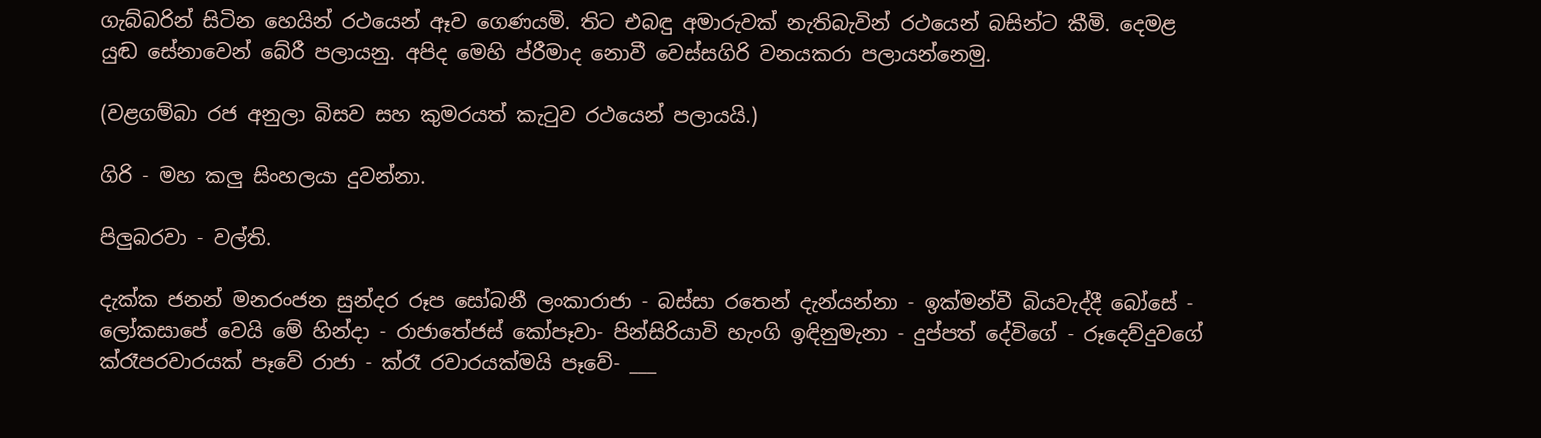ගැබ්බරින් සිටින හෙයින් රථයෙන් ඈව ගෙණයමි. තිට එබඳු අමාරුවක් නැතිබැවින් රථයෙන් බසින්ට කීමි. දෙමළ යුඬ සේනාවෙන් බේරී පලායනු. අපිද මෙහි ප්රීමාද නොවී වෙස්සගිරි වනයකරා පලායන්නෙමු.

(වළගම්බා රජ අනුලා බිසව සහ කුමරයත් කැටුව රථයෙන් පලායයි.)

ගිරි - මහ කලු සිංහලයා දුවන්නා.

පිලුබරවා - වල්ති.

දැක්ක ජනන් මනරංජන සුන්දර රූප සෝබනී ලංකාරාජා - බස්සා රතෙන් දැන්යන්නා - ඉක්මන්වී බියවැද්දී බෝසේ - ලෝකසාපේ වෙයි මේ හින්දා - රාජාතේජස් කෝපෑවා- පින්සිරියාවි හැංගි ඉඳිනුමැනා - දුප්පත් දේවිගේ - රූදෙව්දුවගේ ක්රෑපරවාරයක් පෑවේ රාජා - ක්රෑ රවාරයක්මයි පෑවේ- ___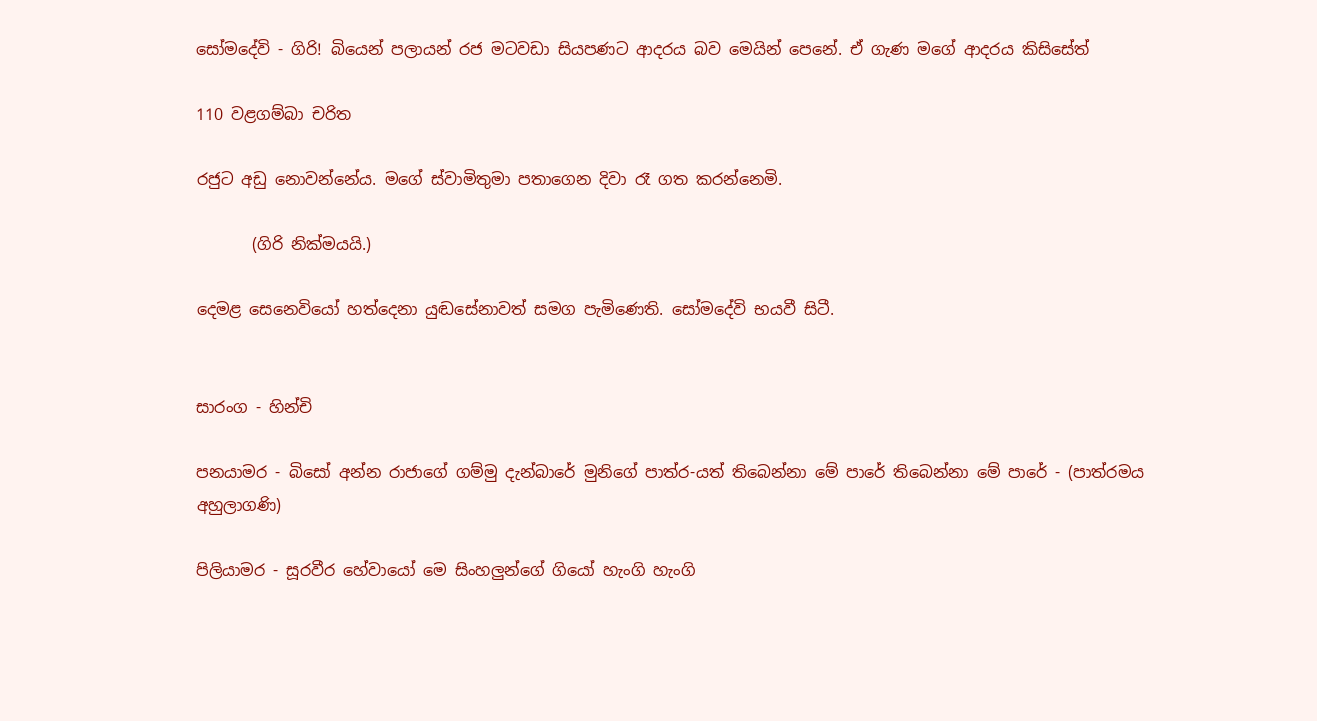සෝමදේවි - ගිරි! බියෙන් පලායන් රජ මටවඩා සියපණට ආදරය බව මෙයින් පෙනේ. ඒ ගැණ මගේ ආදරය කිසිසේත්

110 වළගම්බා චරිත

රජුට අඩු නොවන්නේය. මගේ ස්වාමිතුමා පතාගෙන දිවා රෑ ගත කරන්නෙමි.

       (ගිරි නික්මයයි.)

දෙමළ සෙනෙවියෝ හත්දෙනා යුඬසේනාවත් සමග පැමිණෙති. සෝමදේවි භයවී සිටී.


සාරංග - හින්චි

පනයාමර - බිසෝ අන්න රාජාගේ ගම්මු දැන්බාරේ මුනිගේ පාත්ර-යත් තිබෙන්නා මේ පාරේ තිබෙන්නා මේ පාරේ - (පාත්රමය අහුලාගණි)

පිලියාමර - සූරවීර හේවායෝ මෙ සිංහලුන්ගේ ගියෝ හැංගි හැංගි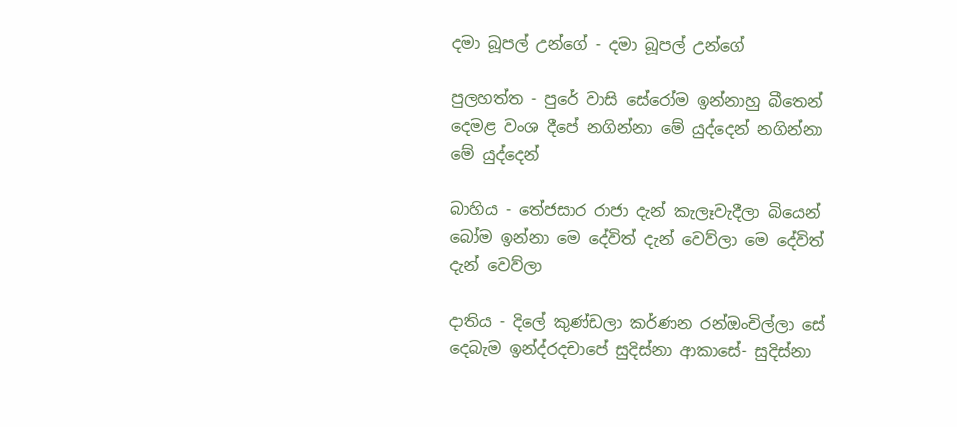දමා බූපල් උන්ගේ - දමා බූපල් උන්ගේ

පුලහත්ත - පුරේ වාසි සේරෝම ඉන්නාහු බීතෙන් දෙමළ වංශ දීපේ නගින්නා මේ යුද්දෙන් නගින්නා මේ යුද්දෙන්

බාහිය - තේජසාර රාජා දැන් කැලෑවැදීලා බියෙන් බෝම ඉන්නා මෙ දේවිත් දැන් වෙව්ලා මෙ දේවිත් දැන් වෙව්ලා

දාතිය - දිලේ කුණ්ඩලා කර්ණන රන්ඔංචිල්ලා සේ දෙබැම ඉන්ද්රදචාපේ සුදිස්නා ආකාසේ- සුදිස්නා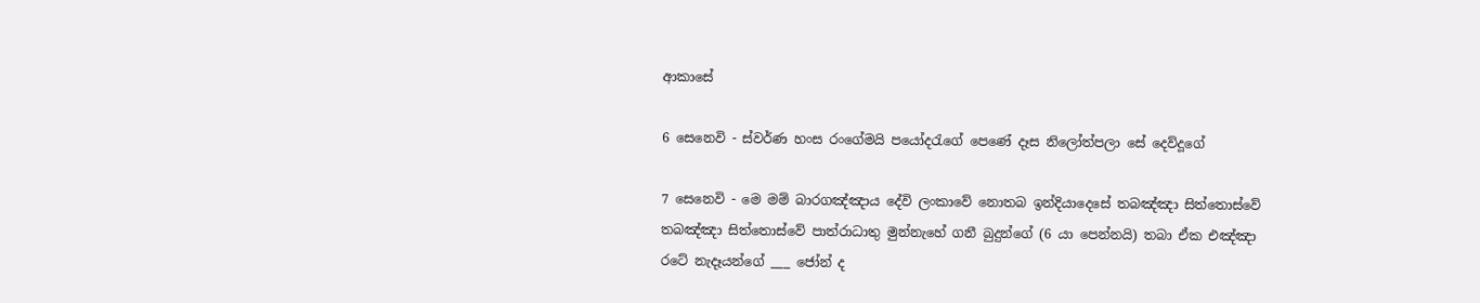ආකාසේ

6 සෙනෙවි - ස්වර්ණ හංස රංගේමයි පයෝදරැගේ පෙණේ දෑස නිලෝත්පලා සේ දෙව්දූගේ

7 සෙනෙවි - මෙ මම් බාරගඤ්ඤාය දේවි ලංකාවේ නොතබ ඉන්දියාදෙසේ තබඤ්ඤා සිත්තොස්වේ තබඤ්ඤා සිත්තොස්වේ පාත්රාධාතු මුන්නැහේ ගනී බුදුන්ගේ (6 යා පෙන්නයි) තබා ඒක එඤ්ඤා රටේ නැදෑයන්ගේ ___ ජෝන් ද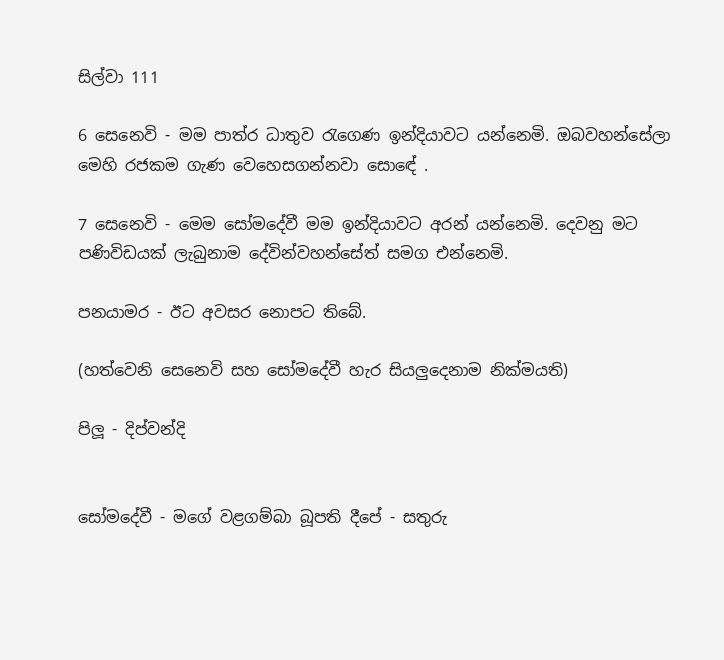සිල්වා 111

6 සෙනෙවි - මම පාත්ර ධාතුව රැගෙණ ඉන්දියාවට යන්නෙමි. ඔබවහන්සේලා මෙහි රජකම ගැණ වෙහෙසගන්නවා සො‍ඳේ .

7 සෙනෙවි - මෙම සෝමදේවී මම ඉන්දියාවට අරන් යන්නෙමි. දෙවනු මට පණිවිඩයක් ලැබුනාම දේවින්වහන්සේත් සමග එන්නෙමි.

පනයාමර - ඊට අවසර නොපට තිබේ.

(හත්වෙනි සෙනෙවි සහ සෝමදේවී හැර සියලුදෙනාම නික්මයති)

පිලූ - දිප්වන්දි


සෝමදේවී - මගේ වළගම්බා බූපති දීපේ - සතුරු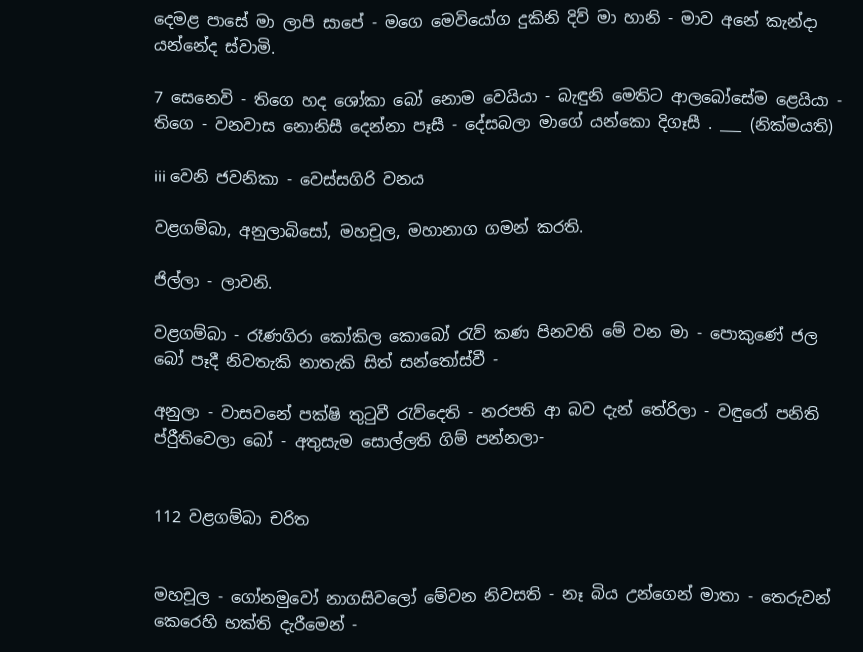දෙමළ පාසේ මා ලාපි සාපේ - මගෙ මෙවියෝග දුකිනි දිව් මා හානි - මාව අනේ කැන්දා යන්නේද ස්වාමි.

7 සෙනෙවි - තිගෙ හද ශෝකා බෝ නොම වෙයියා - බැඳුනි මෙතිට ආලබෝසේම ළෙයියා - තිගෙ - වනවාස නොනිසී දෙන්නා පෑසී - දේසබලා මාගේ යන්කො දිගෑසී . ___ (නික්මයති)

iii වෙනි ජවනිකා - වෙස්සගිරි වනය

වළගම්බා, අනුලාබිසෝ, මහචූල, මහානාග ගමන් කරති.

ජිල්ලා - ලාවනි.

වළගම්බා - රෑණගිරා කෝකිල කොබෝ රැව් කණ පිනවති මේ වන මා - පොකුණේ ජල බෝ පෑදී නිවතැකි නාතැකි සිත් සන්තෝස්වී -

අනුලා - වාසවනේ පක්ෂි තුටුවී රැව්දෙති - නරපති ආ බව දැන් තේරිලා - වඳුරෝ පනිති ප්රීුතිවෙලා බෝ - අතුසැම ‍සොල්ලති ගිම් පන්නලා-


112 වළගම්බා චරිත


මහචූල - ගෝනමුවෝ නාගසිවලෝ මේවන නිවසති - නෑ බිය උන්ගෙන් මාතා - තෙරුවන් කෙරෙහි භක්ති දැරීමෙන් -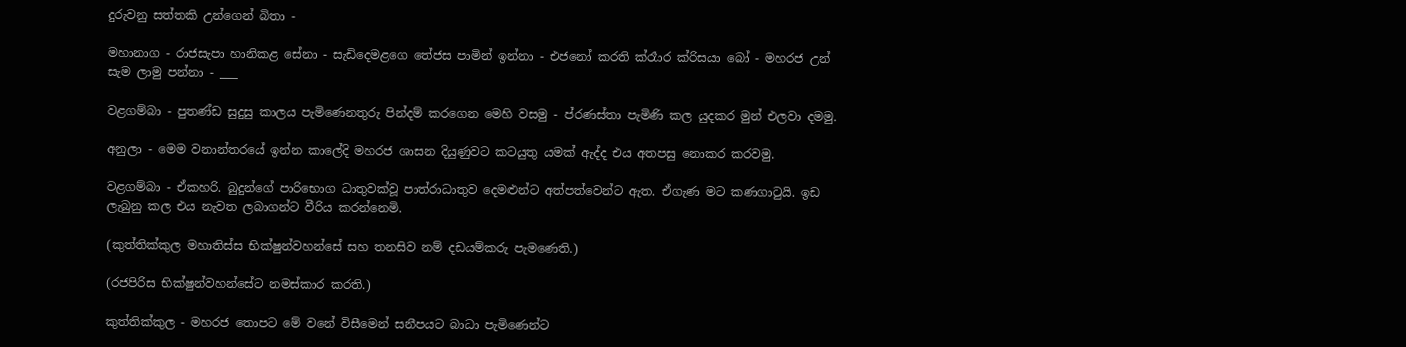දුරුවනු සත්තකි උන්ගෙන් බිතා -

මහානාග - රාජසැපා හානිකළ සේනා - සැඩිදෙමළගෙ තේජස පාමින් ඉන්නා - එජනෝ කරති ක්රෑාර ක්රිසයා බෝ - මහරජ උන් සැම ලාමු පන්නා - ___

වළගම්බා - පුතණ්ඩ සුදුසු කාලය පැමිණෙනතුරු පින්දම් කරගෙන මෙහි වසමු - ප්රණස්තා පැමිණි කල යුදකර මුන් එලවා දමමු.

අනුලා - මෙම වනාන්තරයේ ඉන්න කාලේදි මහරජ ශාසන දියුණුවට කටයුතු යමක් ඇද්ද එය අතපසු නොකර කරවමු.

වළගම්බා - ඒකහරි. බුදුන්ගේ පාරිභොග ධාතුවක්වූ පාත්රාධාතුව දෙමළුන්ට අත්පත්වෙන්ට ඇත. ඒගැණ මට කණගාටුයි. ඉඩ ලැබුනු කල එය නැවත ලබාගන්ට වීරිය කරන්නෙමි.

(කුත්තික්කුල මහාතිස්ස භික්ෂුන්වහන්සේ ‍සහ තනසිව නම් දඩයම්කරු පැමණෙති.)

(රජපිරිස භික්ෂුන්වහන්සේට නමස්කාර කරති.)

කුත්තික්කුල - මහරජ තොපට මේ වනේ විසීමෙන් සනීපයට බාධා පැමිණෙන්ට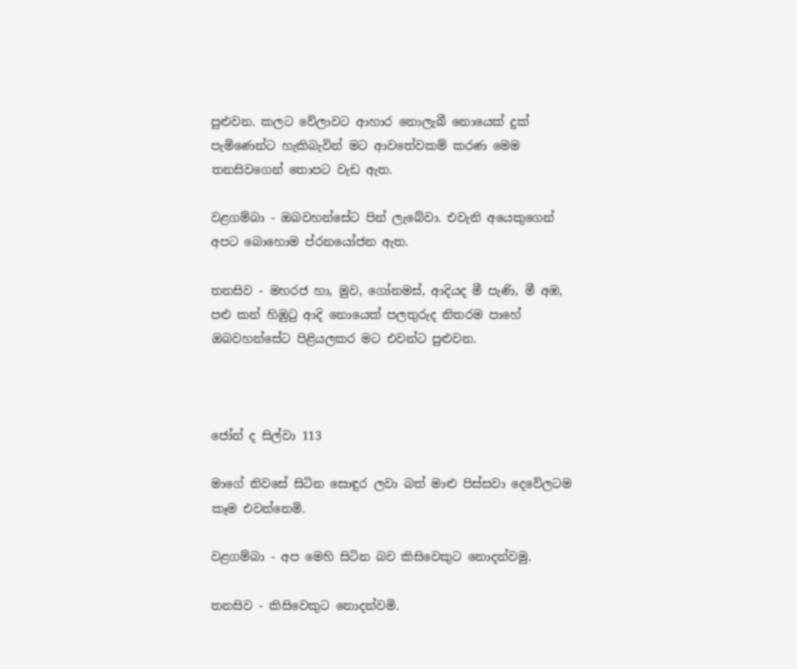පුළුවන. කලට වේලාවට ආහාර නොලැබී නොයෙක් දුක් පැමිණෙන්ට හැකිබැවින් මට ආවතේවකම් කරණ මෙම තනසිවගෙන් තොපට වැ‍ඩ ඇත.

වළගම්බා - ඔබවහන්සේට පින් ලැබේවා. එවැනි අයෙකුගෙන් අපට බොහොම ප්රනයෝජන ඇත.

තනසිව - මහරජ හා, මුව, ගෝනමස්, ආදියද මී පැණි, මී අඹ, පළු කන් හිඹුටු ආදි නොයෙක් පලතුරුද නිතරම පාහේ ඔබවහන්සේට පිළියලකර මට එවන්ට පුළුවන.



ජෝන් ද සිල්වා 113

මාගේ නිවසේ සිටින සොඳුර ලවා බත් මාළු පිස්සවා දෙවේලටම කෑම එවන්නෙමි.

වළගම්බා - අප මෙහි සිටින බව කිසිවෙකුට නොදන්වමු.

තනසිව - කිසිවෙකුට නොදන්වමි.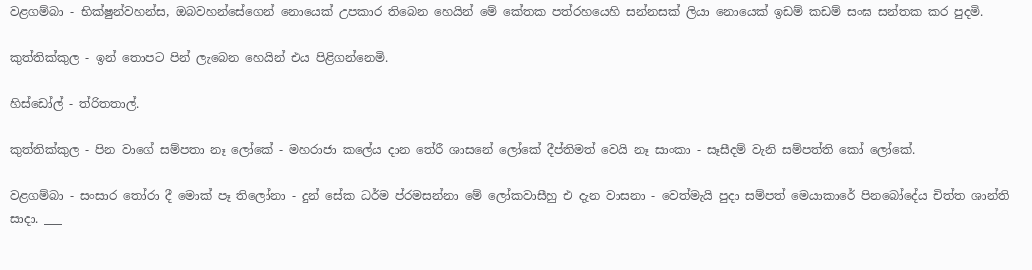වළගම්බා - භික්ෂුන්වහන්ස, ඔබවහන්සේගෙන් නොයෙක් උපකාර තිබෙන හෙයින් මේ කේතක පත්රහයෙහි ‍සන්නසක් ලියා නොයෙක් ඉඩම් කඩම් සංඝ සන්තක කර පුදමි.

කුත්තික්කුල - ඉන් තොපට පින් ලැබෙන හෙයින් එය පිළිගන්නෙමි.

හිස්ඩෝල් - ත්රිතතාල්.

කුත්තික්කුල - පින වාගේ සම්පතා නෑ ලෝකේ - මහරාජා කලේය දාන තේරී ශාසනේ ලෝකේ දීප්තිමත් වෙයි නෑ සාංකා - සෑසීදම් වැනි සම්පත්ති කෝ ලෝකේ.

වළගම්බා - සංසාර තෝරා දී මොක් පෑ තිලෝනා - දුන් සේක ධර්ම ප්රමසන්නා මේ ලෝකවාසීහු එ දැන වාසනා - වෙත්මැයි පුදා සම්පත් මෙයාකාරේ පිනබෝදේය චිත්ත ශාන්ති සාදා. ___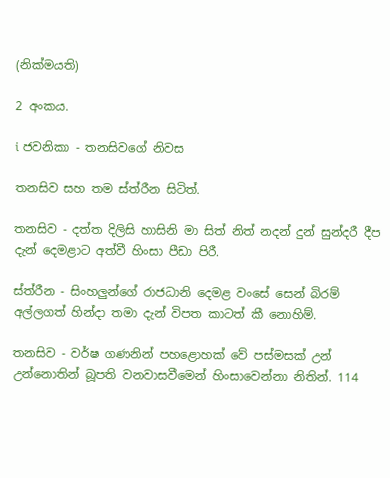(නික්මයති)

2 අංකය.

i ජවනිකා - තනසිවගේ නිවස

තනසිව සහ තම ස්ත්රීන සිටිත්.

තනසිව - දත්ත දිලිසි හාසිනි මා සිත් නිත් නදන් දුන් සුන්දරී දීප දැන් දෙමළාට අත්වී හිංසා පීඩා පිරී.

ස්ත්රීන - සිංහලුන්ගේ රාජධානි දෙමළ වංසේ සෙන් බිරම් අල්ලගත් හින්දා තමා දැන් විපත කාටත් කී නොහිම්.

තනසිව - වර්ෂ ගණනින් පහළොහක් වේ පස්මසක් උන් උන්නොතින් බූපති වනවාසවීමෙන් හිංසාවෙන්නා නිතින්. 114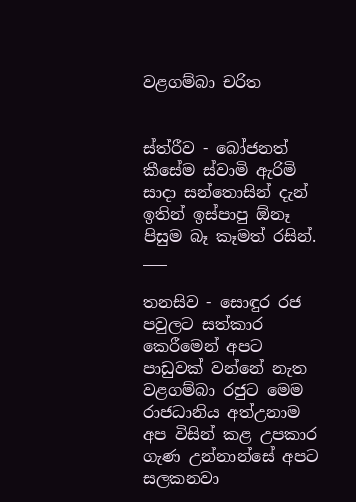වළගම්බා චරිත


ස්ත්රීව - බෝජනත් කීසේම ස්වාමි ඇරිමි සාදා සන්තොසින් දැන් ඉතින් ඉස්පාපු ඕනෑ පිසුම බෑ කෑමත් රසින්. ___

තනසිව - සොඳුර රජ පවුලට සත්කාර කෙරීමෙන් අපට පාඩුවක් වන්නේ නැත වළගම්බා රජුට මෙම රාජධානිය අත්උනාම අප විසින් කළ උපකාර ගැණ උන්නාන්සේ අපට සලකනවා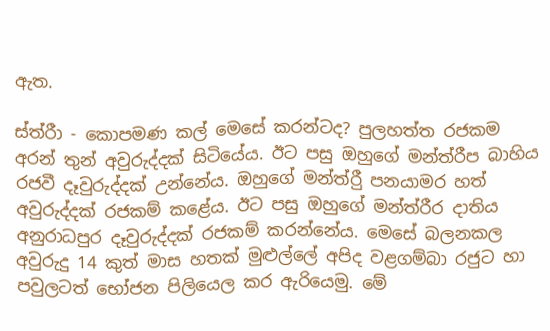ඇත.

ස්ත්රීා - කොපමණ කල් මෙසේ කරන්ටද? පුලහත්ත රජකම අරන් තුන් අවුරුද්දක් සිටියේය. ඊට පසු ඔහුගේ මන්ත්රීප බාහිය රජවී දෑවුරුද්දක් උන්නේය. ඔහුගේ මන්ත්රීු පනයාමර හත් අවුරුද්දක් රජකම් කළේය. ඊට පසු ඔහුගේ මන්ත්රීර දාතිය අනුරාධපුර දෑවුරුද්දක් රජකම් කරන්නේය. මෙසේ බලනකල අවුරුදු 14 කුත් මාස හතක් මුළුල්ලේ අපිද වළගම්බා රජුට හා පවුලටත් ‍භෝජන පිලියෙල කර ඇරියෙමු. මේ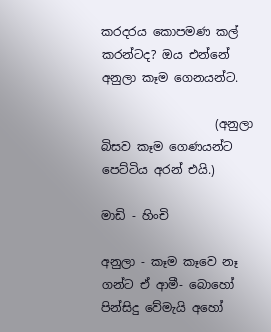කරදරය කොපමණ කල් කරන්ටද? ඔය එන්නේ අනුලා කෑම ගෙනයන්ට.

                   (අනුලා බිසව කෑම ගෙණයන්ට පෙට්ටිය අරන් එයි.)

මාඩි - හිංචි

අනුලා - කෑම කෑවෙ නෑ ගන්ට ඒ ආමී- බොහෝ පින්සිදු වේමැයි අහෝ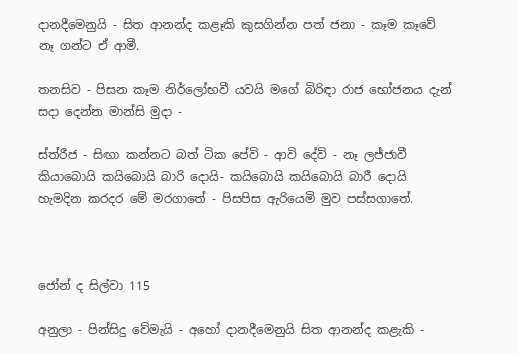දානදීමෙනුයි - සිත ආනන්ද කළෑකි කුසගින්න පත් ජනා - කෑම කෑවේ නෑ ගන්ට ඒ ආමී.

තනසිව - පිසන කෑම නිර්ලෝභවී යවයි මගේ බිරිඳා රාජ භෝජනය දැන් සදා දෙන්න මාන්සි මුදා -

ස්ත්රීජ - සිඟා කන්නට බත් ටික පේවි - ආවි දේවි - නෑ ලජ්ජාවී කියාබොයි කයිබොයි බාරි දොයි- කයිබොයි කයිබොයි බාරී දොයි හැමදින කරදර මේ මරගාතේ - පිසපිස ඇරියෙමි මුව පස්සගාතේ.



ජෝන් ද සිල්වා 115

අනුලා - පින්සිදු වේමැයි - අහෝ දානදීමෙනුයි සිත ආනන්ද කළැකි -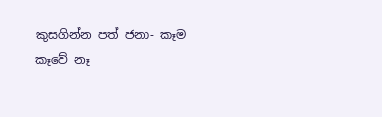කුසගින්න පත් ජනා- කෑම කෑවේ නෑ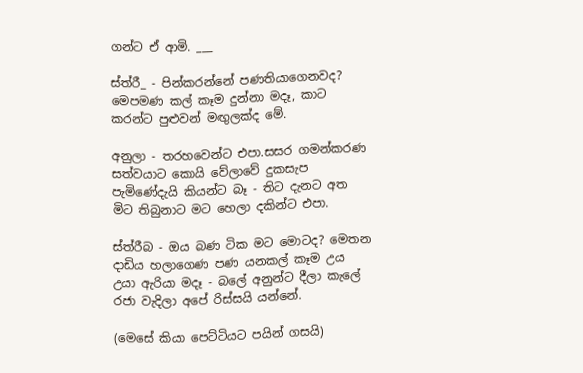ගන්ට ඒ ආමි. ___

ස්ත්රී_ - පින්කරන්නේ පණතියාගෙනවද? මෙපමණ කල් කෑම දුන්නා මදෑ, කාට කරන්ට පුළුවන් මඟුලක්ද මේ.

අනුලා - තරහවෙන්ට එපා.සසර ගමන්කරණ සත්වයාට කොයි වේලාවේ දුකසැප පැමිණේදැයි කියන්ට බෑ - තිට දැනට අත මිට තිබුනාට මට හෙලා දකින්ට එපා.

ස්ත්රීබ - ඔය බණ ටික මට මොටද? මෙතන දාඩිය හලාගෙණ පණ යනකල් කෑම උය උයා ඇරියා මදෑ - බලේ අනුන්ට දීලා කැලේ රජා වැදිලා අපේ රිස්සයි යන්නේ.

(මෙසේ කියා පෙට්ටියට පයින් ගසයි)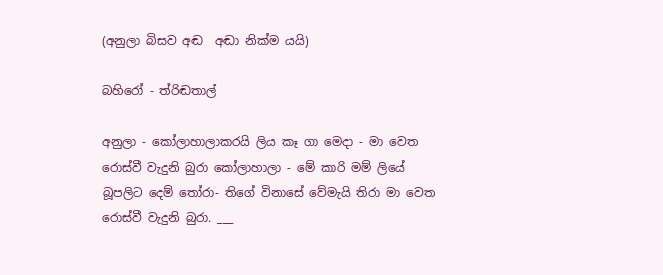(අනුලා බිසව අඬ  අඬා නික්ම යයි)

බහිරෝ - ත්රිඬතාල්

අනුලා - කෝලාහාලාකරයි ලිය කෑ ගා මෙදා - මා වෙත රොස්වී වැදුනි බුරා කෝලාහාලා - මේ කාරි මම් ලියේ බූපලිට දෙම් තෝරා- තිගේ විනාසේ වේමැයි තිරා මා වෙත රොස්වී වැදුනි බුරා. ___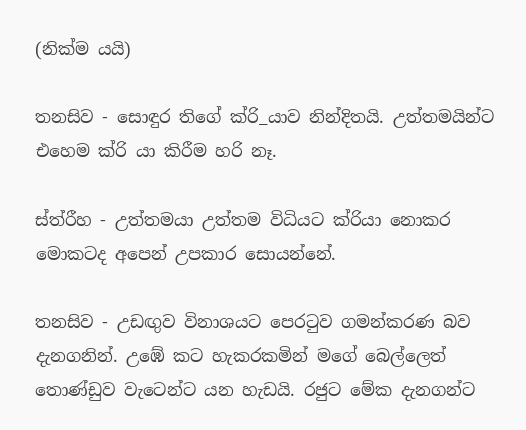(නික්ම යයි)

තනසිව - සොඳුර තිගේ ක්රි_යාව නින්දිතයි. උත්තමයින්ට එහෙම ක්රි යා කිරීම හරි නෑ.

ස්ත්රීහ - උත්තමයා උත්තම විධියට ක්රියා නොකර මොකටද අපෙන් උපකාර සොයන්නේ.

තනසිව - උඩඟුව විනාශයට පෙරටුව ගමන්කරණ බව දැනගනින්. උඹේ කට හැකරකමින් මගේ බෙල්ලෙත් තොණ්ඩුව වැටෙන්ට යන හැඩයි. රජුට මේක දැනගන්ට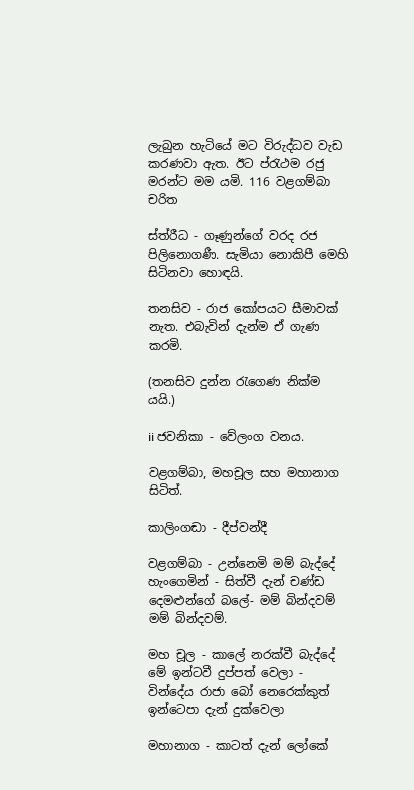ලැබුන හැටියේ මට විරුද්ධව වැඩ කරණවා ඇත. ඊට ප්රැථම රජු මරන්ට මම යමි. 116 වළගම්බා චරිත

ස්ත්රීධ - ගෑණුන්ගේ වරද රජ පිලිනොගණී. සැමියා නොකිපී මෙහි සිටිනවා හොඳයි.

තනසිව - රාජ කෝපයට සීමාවක් නැත. එබැවින් දැන්ම ඒ ගැණ කරමි.

(තනසිව දුන්න රැගෙණ නික්ම යයි.)

ii ජවනිකා - වේලංග වනය.

වළගම්බා, මහචූල සහ මහානාග සිටිත්.

කාලිංගඬා - දීප්වන්දී

වළගම්බා - උන්නෙමි මම් බැද්දේ හැංගෙමින් - සිත්වී දැන් චණ්ඩ දෙමළුන්ගේ බලේ- මම් බින්දවම් මම් බින්දවම්.

මහ චූල - කාලේ නරක්වී බැද්දේ මේ ඉන්ටවී දුප්පත් වෙලා - වින්දේය රාජා බෝ නෙරෙක්කුත් ඉන්ටෙපා දැන් දුක්වෙලා

මහානාග - කාටත් දැන් ලෝකේ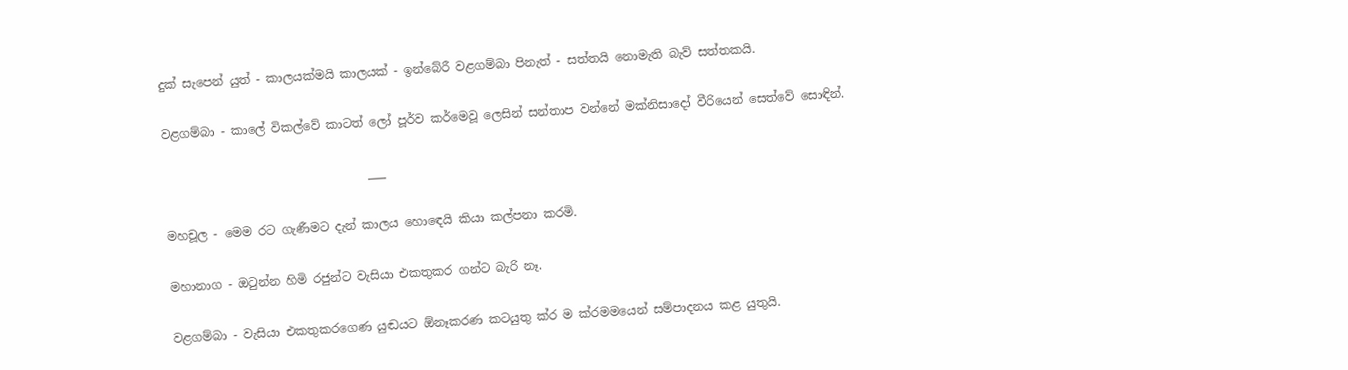දුක් සැපෙන් යුත් - කාලයක්මයි කාලයක් - ඉන්බේරී වළගම්බා පිනැත් - සත්තයි නොමැති බැව් සත්තකයි.

වළගම්බා - කාලේ විකල්වේ කාටත් ලෝ පූර්ව කර්මෙවූ ලෙසින් සන්තාප වන්නේ මක්නිසාදෝ වීරියෙන් සෙත්වේ සොඳින්.

                                  ___

මහචූල - මෙම රට ගැණීමට දැන් කාලය හො‍ඳෙයි කියා කල්පනා කරමි.

මහානාග - ඔටුන්න හිමි රජුන්ට වැසියා එකතුකර ගන්ට බැරි නෑ.

වළගම්බා - වැසියා එකතුකරගෙණ යුඬයට ඕනෑකරණ කටයුතු ක්ර ම ක්රමමයෙන් සම්පාදනය කළ යුතුයි.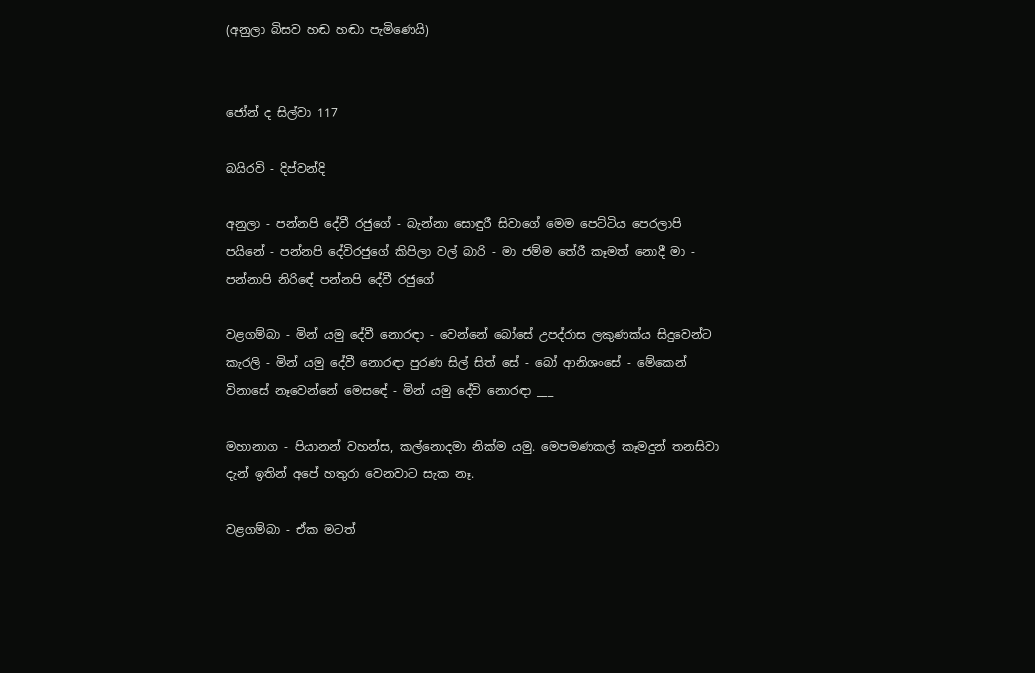(අනුලා බිසව හඬ හඬා පැමිණෙයි)


ජෝන් ද සිල්වා 117

බයිරවි - දිප්වන්දි

අනුලා - පන්නපි දේවී රජුගේ - බැන්නා සොඳුරී සිවාගේ මෙම පෙට්ටිය පෙරලාපි පයිනේ - පන්නපි දේවිරජුගේ කිපිලා වල් බාරි - මා ජම්ම තේරී කෑමත් නොදී මා - පන්නාපි නිරි‍ඳේ පන්නපි දේවී රජුගේ

වළගම්බා - මින් යමු දේවී නොරඳා - වෙන්නේ බෝසේ උපද්රාස ලකුණක්ය සිදුවෙන්ට කැරලි - මින් යමු දේවී නොරඳා පුරණ සිල් සිත් සේ - බෝ ආනිශංසේ - මේකෙන් විනාසේ නෑවෙන්නේ මෙස‍ඳේ - මින් යමු දේවි නොරඳා ___

මහානාග - පියානන් වහන්ස, කල්නොදමා නික්ම යමු. මෙපමණකල් කෑමදුන් තනසිවා දැන් ඉතින් අපේ හතුරා වෙනවාට සැක නෑ.

වළගම්බා - ඒක මටත්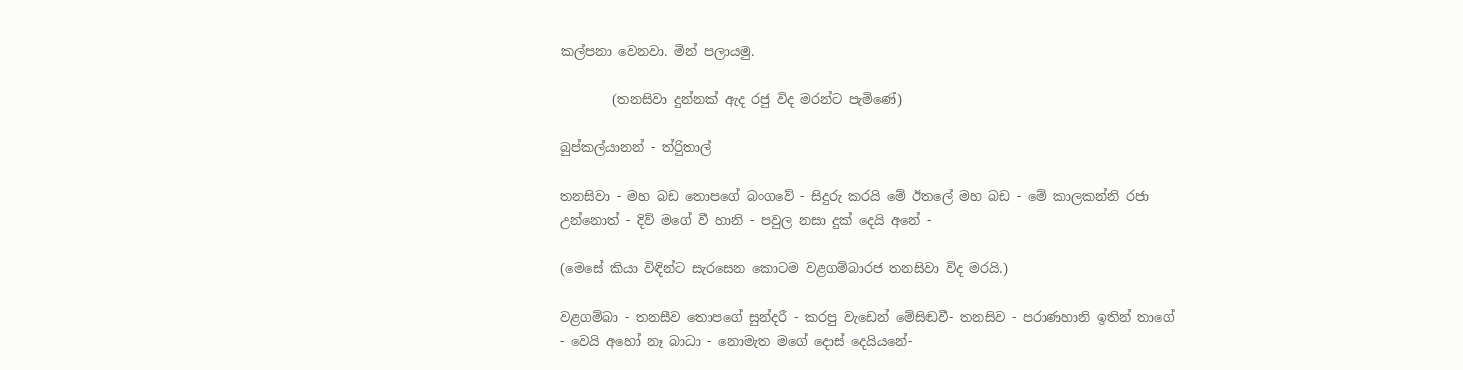කල්පනා වෙනවා. මින් පලායමු.

        (තනසිවා දුන්නක් ඇද රජු විද මරන්ට පැමිණේ)

බුප්කල්යානන් - ත්රිුතාල්

තනසිවා - මහ බඩ තොපගේ බංගවේ - සිදුරු කරයි මේ ඊතලේ මහ බඩ - මේ කාලකන්නි රජා උන්නොත් - දිව් මගේ වී හානි - පවුල නසා දුක් දෙයි අනේ -

(මෙසේ කියා විඳින්ට සැරසෙන කොටම වළගම්බාරජ තනසිවා විද මරයි.)

වළගම්බා - තනසීව තොපගේ සුන්දරී - කරපු වැඩෙන් මේසිඬවී- තනසිව - පරාණහානි ඉතින් තාගේ - වෙයි අහෝ නෑ බාධා - නොමැත මගේ දොස් දෙයියනේ-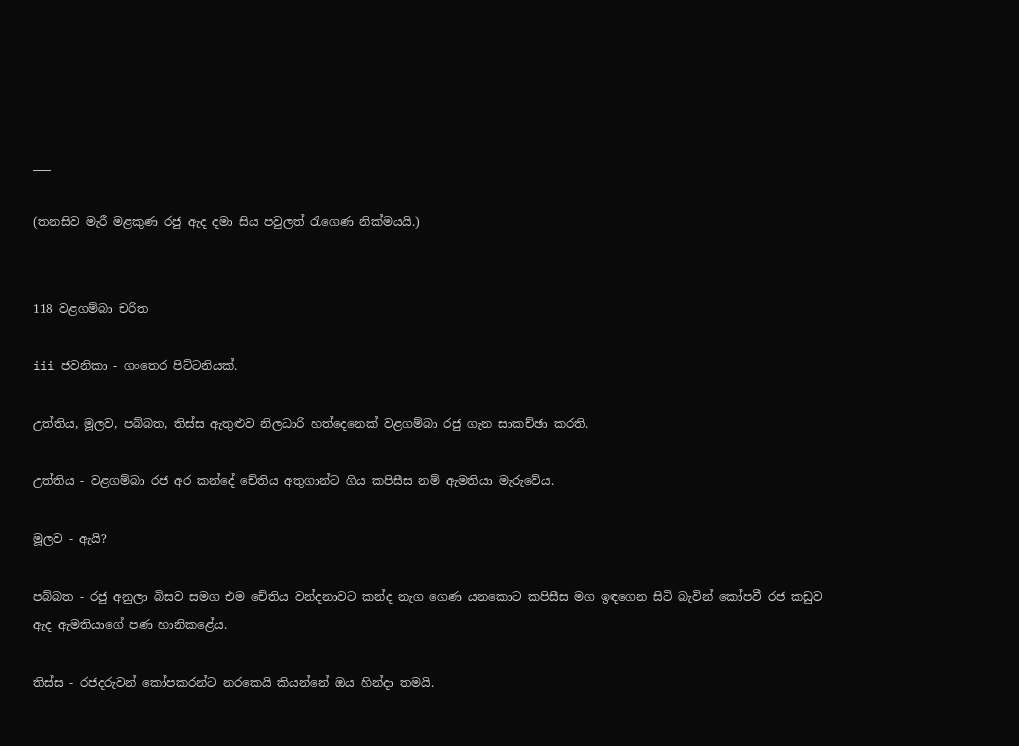___

(තනසිව මැරී මළකුණ රජු ඇද දමා සිය පවුලත් රැගෙණ නික්මයයි.)


118 වළගම්බා චරිත

iii ජවනිකා - ගංතෙර පිට්ටනියක්.

උත්තිය, මූලව, පබ්බත, තිස්ස ඇතුළුව නිලධාරි හත්දෙනෙක් වළගම්බා රජු ගැන සාකච්ඡා කරති.

උත්තිය - වළගම්බා රජ අර කන්දේ චේතිය අතුගාන්ට ගිය කපිසීස නම් ඇමතියා මැරුවේය.

මූලව - ඇයි?

පබ්බත - රජු අනුලා බිසව සමග එම චේතිය වන්දනාවට කන්ද නැග ගෙණ යනකොට කපිසීස මග ඉඳගෙන සිටි බැවින් කෝපවී රජ කඩුව ඇද ඇමතියාගේ පණ හානිකළේය.

තිස්ස - රජදරුවන් කෝපකරන්ට නරකෙයි කියන්නේ ඔය හින්දා තමයි.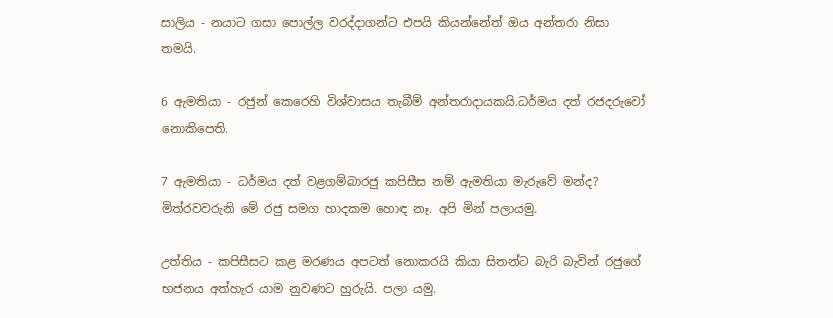සාලිය - නයාට ගසා පොල්ල වරද්දාගන්ට එපයි කියන්නේත් ඔය අන්තරා නිසා තමයි.

6 ඇමතියා - රජුන් කෙරෙහි විශ්වාසය තැබීම් අන්තරාදායකයි.ධර්මය දත් රජදරුවෝ නොකිපෙති.

7 ඇමතියා - ධර්මය දත් වළගම්බාරජු කපිසීස නම් ඇමතියා මැරුවේ මන්ද? මිත්රවවරුනි මේ රජු සමග හාදකම හොඳ නෑ. අපි මින් පලායමු.

උත්තිය - කපිසීසට කළ මරණය අපටත් නොකරයි කියා සිතන්ට බැරි බැවින් රජුගේ භජනය අත්හැර යාම නුවණට හුරුයි. පලා යමු.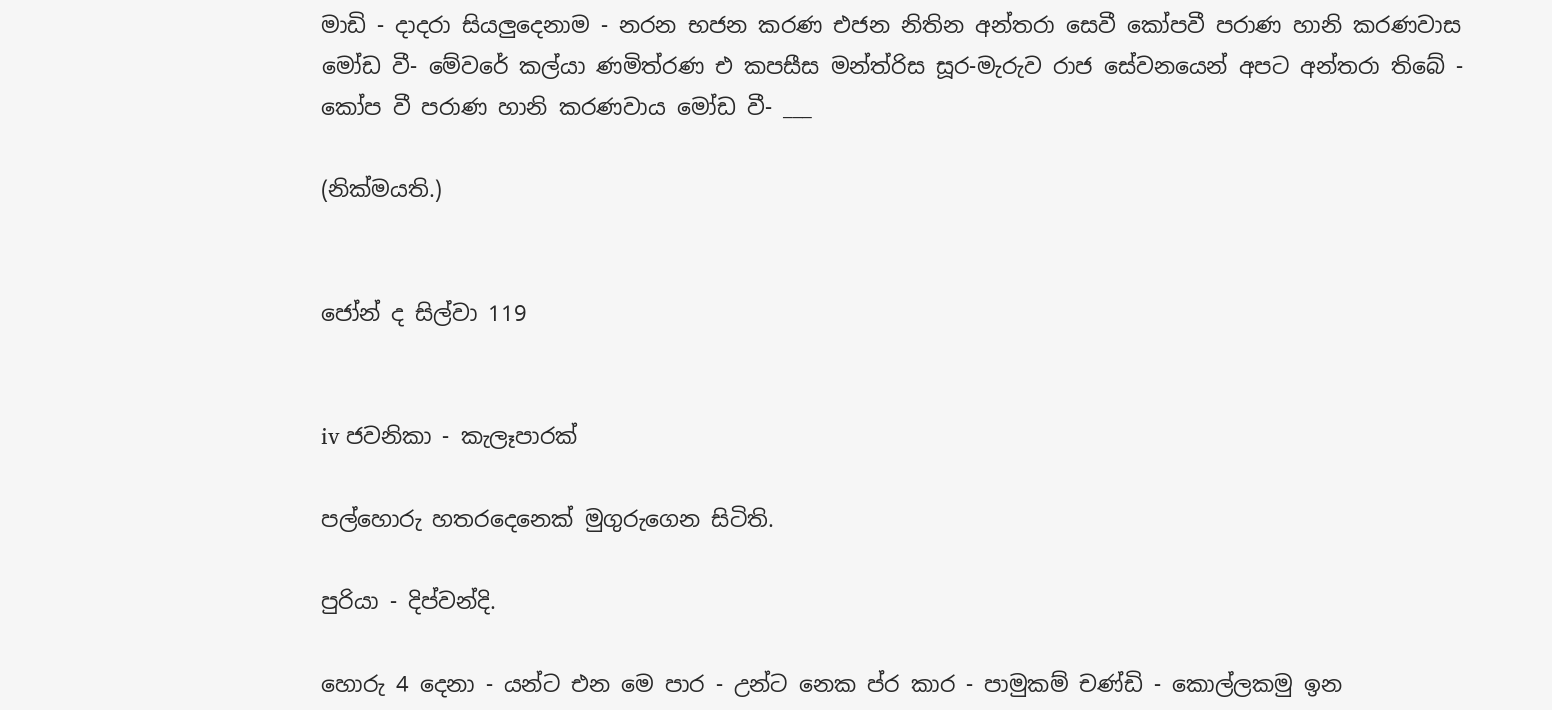මාඩි - දාදරා සියලුදෙනාම - නරන භජන කරණ එජන නිතින අන්තරා සෙවී කෝපවී පරාණ හානි කරණවාස මෝඩ වී- මේවරේ කල්යා ණමිත්රණ එ කපසීස මන්ත්රිස සූර-මැරුව රාජ සේවනයෙන් අපට අන්තරා තිබේ - කෝප වී පරාණ හානි කරණවාය මෝඩ වී- ___

(නික්මයති.)


ජෝන් ද සිල්වා 119


iv ජවනිකා - කැලෑපාරක්

පල්හොරු ‍හතරදෙනෙක් මුගුරුගෙන සිටිති.

පුරියා - දිප්වන්දි.

හොරු 4 දෙනා - යන්ට එන මෙ පාර - උන්ට නෙක ප්ර කාර - පාමුකම් චණ්ඩි - කොල්ලකමු ඉන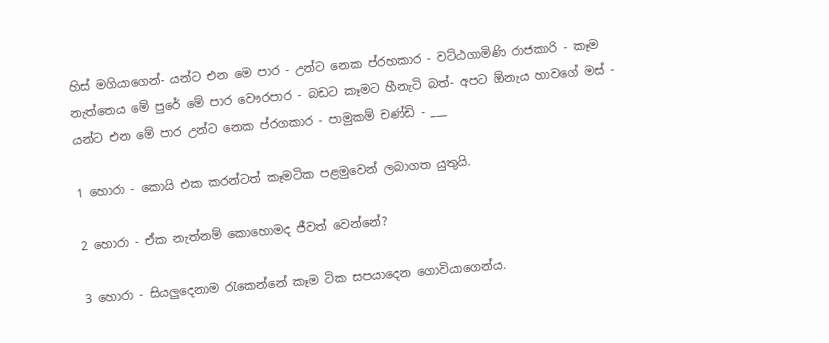හිස් මගියාගෙන්- යන්ට එන මෙ පාර - උන්ට නෙක ප්රහකාර - වට්ඨගාමිණි රාජකාරි - කෑම නැත්තෙය මේ පුරේ මේ පාර වෞරපාර - බඩට කෑමට හීනැටි බත්- අපට ඕනැය හාවගේ මස් - යන්ට එන මේ පාර උන්ට නෙක ප්රගකාර - පාමුකම් චණ්ඩි - ___

1 හොරා - කොයි එක කරන්ටත් කෑමටික පළමුවෙන් ලබාගත යුතුයි.

2 හොරා - ඒක නැත්නම් කොහොමද ජීවත් වෙන්නේ?

3 හොරා - සියලුදෙනාම රැකෙන්නේ කෑම ටික සපයාදෙන ගොවියාගෙන්ය.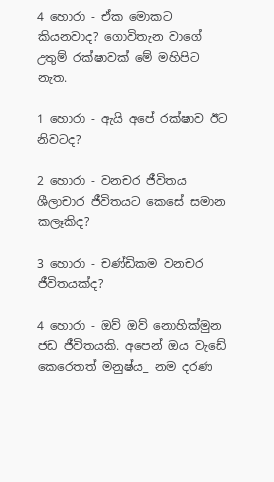4 හොරා - ඒක මොකට කියනවාද? ගොවිතැන වාගේ උතුම් රක්ෂාවක් මේ මහිපිට නැත.

1 හොරා - ඇයි අපේ රක්ෂාව ඊට නිවටද?

2 හොරා - වනචර ජීවිතය ශීලාචාර ජීවිතයට කෙසේ සමාන කලෑකිද?

3 හොරා - චණ්ඩිකම වනචර ජීවිතයක්ද?

4 හොරා - ඔව් ඔව් නොහික්මුන ජඩ ජීවිතයකි. අපෙන් ඔය වැඩේ කෙරෙතත් මනුෂ්ය_ නම දරණ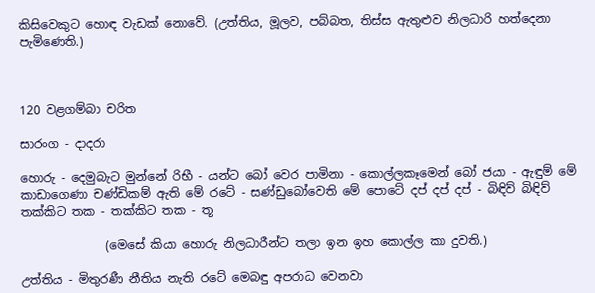කිසිවෙකුට හොඳ වැඩක් නොවේ. (උත්තිය, මූලව, පබ්බත, තිස්ස ඇතුළුව නිලධාරි හත්දෙනා පැමිණෙති.)



120 වළගම්බා චරිත

සාරංග - දාදරා

හොරු - දෙමුබැට මුන්නේ රිභී - යන්ට බෝ වෙර පාමිනා - කොල්ලකෑමෙන් බෝ ජයා - ඇඳුම් මේ කාඩාගෙණා චණ්ඩිකම් ඇති මේ රටේ - සණ්ඩුබෝවෙති මේ පොටේ දප් දප් දප් - බිඳිව් බිඳිව් තක්කිට තක - තක්කිට තක - තූ

              (මෙසේ කියා හොරු නිලධාරීන්ට තලා ඉන ඉහ කොල්ල කා දුවති.)

උත්තිය - මිතුරණී නීතිය නැති රටේ මෙබඳු අපරාධ වෙනවා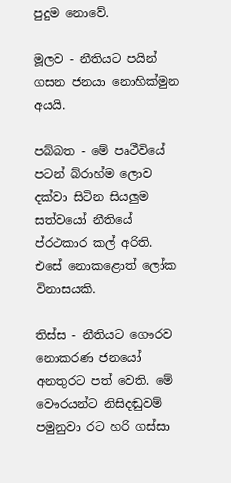පුදුම නොවේ.

මූලව - නීතියට පයින් ගසන ජනයා නොහික්මුන අයයි.

පබ්බත - මේ පෘථීවියේ පටන් බ්රාහ්ම ලොව දක්වා සිටින සියලුම සත්වයෝ නීතියේ ප්රථකාර කල් අරිති. එසේ නොකළොත් ලෝක විනාසයකි.

තිස්ස - නීතියට ගෞරව නොකරණ ජනයෝ අනතුරට පත් වෙති. මේ වෞරයන්ට නිසිදඬුවම් පමුනුවා රට හරි ගස්සා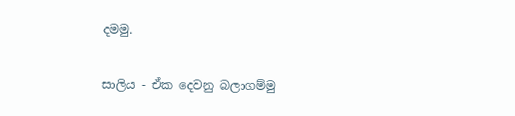දමමු.

සාලිය - ඒක දෙවනු බලාගම්මු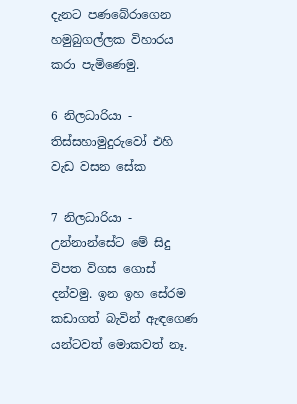දැනට පණබේරාගෙන හමුබුගල්ලක විහාරය කරා පැමිණෙමු.

6 නිලධාරියා - තිස්සහාමුදුරුවෝ එහි වැඩ වසන සේක

7 නිලධාරියා - උන්නාන්සේට මේ සිදු විපත විගස ගොස් දන්වමු. ඉන ඉහ සේරම කඩාගත් බැවින් ඇඳගෙණ යන්ටවත් මොකවත් නෑ.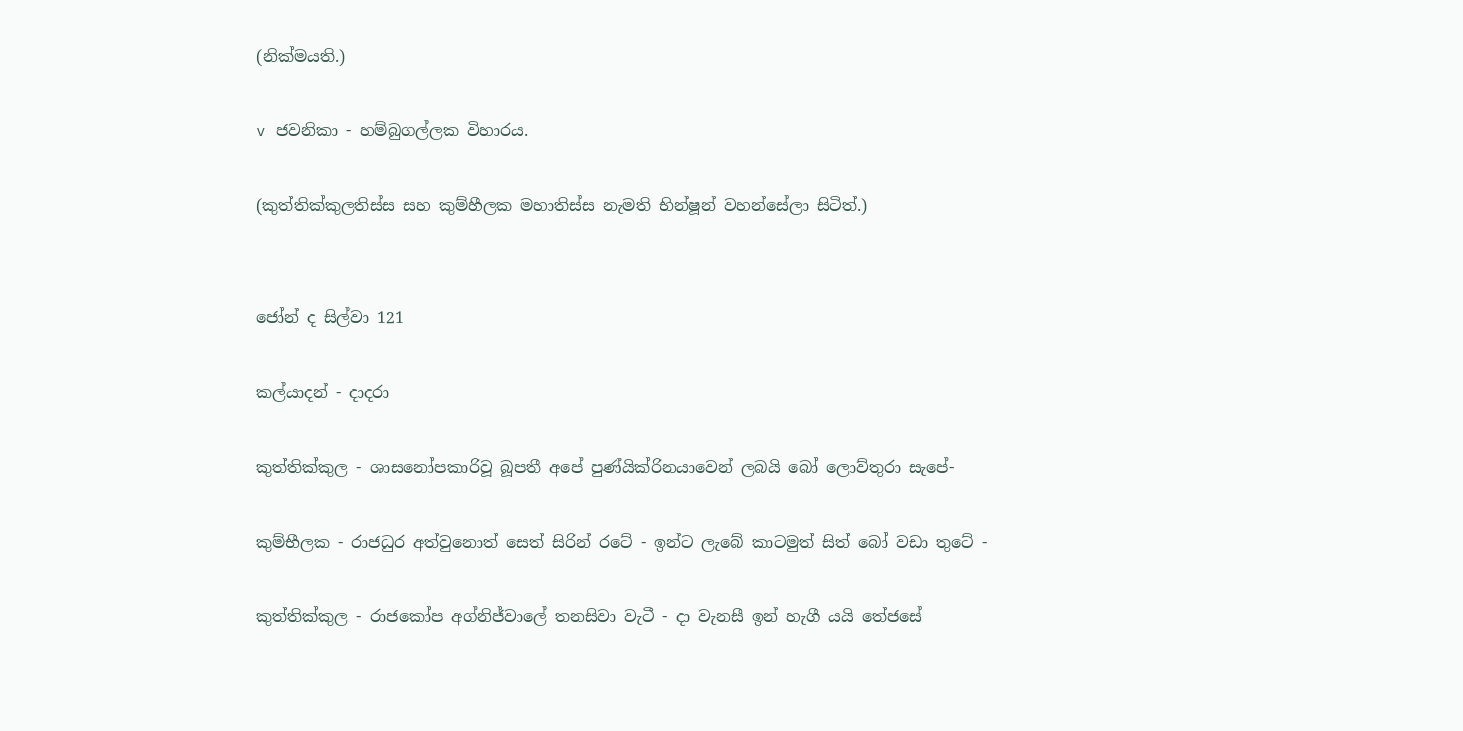(නික්මයති.)

v ජවනිකා - හම්බුගල්ලක විහාරය.

(කුත්තික්කුලතිස්ස සහ කුම්හීලක මහාතිස්ස නැමති භින්ෂූන් වහන්සේලා සිටිත්.)


ජෝන් ද සිල්වා 121

කල්යාදන් - දාදරා

කුත්තික්කුල - ශාසනෝපකාරිවූ බූපතී අපේ පුණ්යික්රිනයාවෙන් ලබයි බෝ ලොව්තුරා සැපේ-

කුම්භීලක - රාජධුර අත්වුනොත් සෙත් සිරින් රටේ - ඉන්ට ලැබේ කාටමුත් සිත් බෝ වඩා තුටේ -

කුත්තික්කුල - රාජකෝප අග්නිජ්වාලේ තනසිවා වැටී - දා වැනසී ඉන් හැගී යයි තේජසේ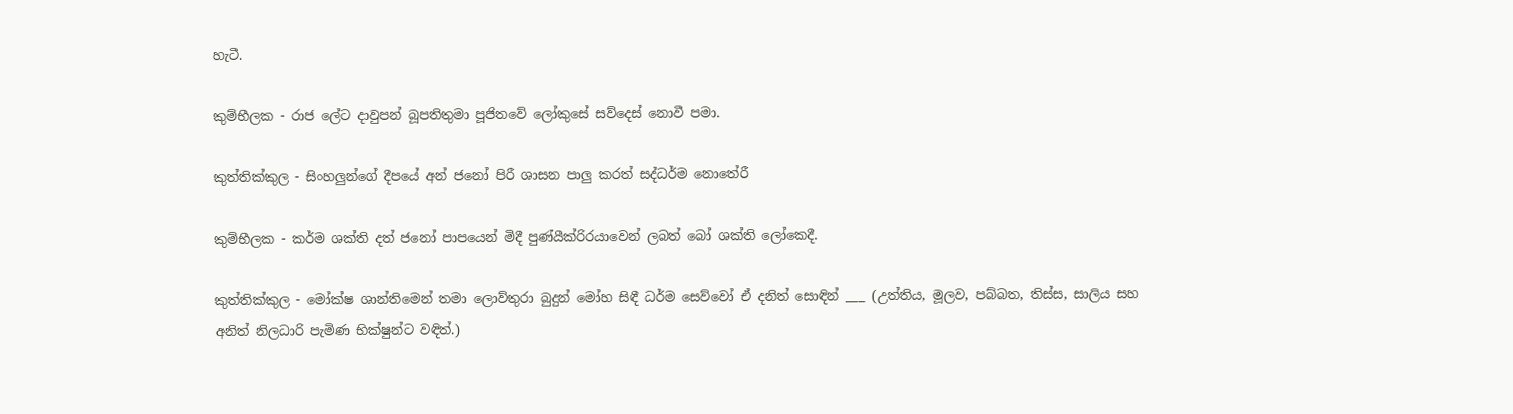හැටී.

කුම්භීලක - රාජ ලේට දාවුපන් බූපතිතුමා පූජිතවේ ලෝකුසේ සව්දෙස් නොවී පමා.

කුත්තික්කුල - සිංහලුන්ගේ දීපයේ අන් ජනෝ පිරී ශාසන පාලු කරත් සද්ධර්ම නොතේරී

කුම්භීලක - කර්ම ශක්ති දත් ජනෝ පාපයෙන් මිදී පුණ්යීක්රිරයාවෙන් ලබත් බෝ ශක්ති ලෝකෙදී.

කුත්තික්කුල - මෝක්ෂ ශාන්තිමෙන් තමා ලොව්තුරා බුදුන් මෝහ සිඳී ධර්ම සෙව්වෝ ඒ දනිත් සොඳින් ___ (උත්තිය, මූලව, පබ්බත, තිස්ස, සාලිය සහ අනිත් නිලධාරි පැමිණ භික්ෂුන්ට වඳිත්.)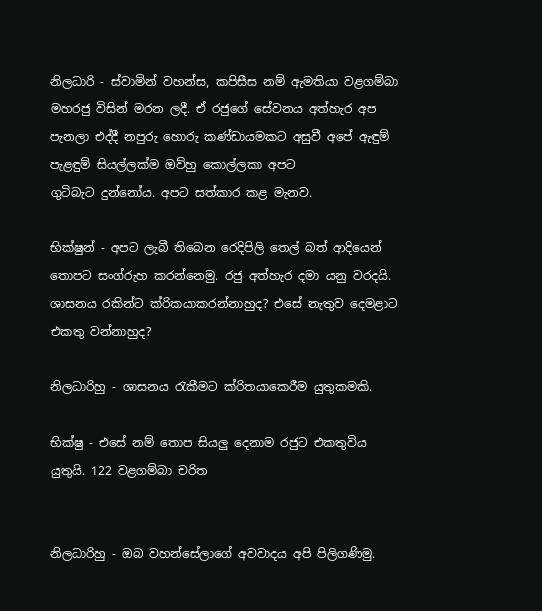නිලධාරි - ස්වාමින් වහන්ස, කපිසීස නම් ඇමතියා වළගම්බා මහරජු විසින් මරන ලදී. ඒ රජුගේ සේවනය අත්හැර අප පැනලා එද්දී නපුරු හොරු කණ්ඩායමකට අසුවී අපේ ඇඳුම් පැළඳුම් සියල්ලක්ම ඔව්හු කොල්ලකා අපට ගුටිබැට ‍දුන්නෝය. අපට සත්කාර කළ ම‍ැනව.

භික්ෂුන් - අපට ලැබී තිබෙන රෙදිපිලි තෙල් බත් ආදියෙන් තොපට සංග්රුහ කරන්නෙමු. රජු අත්හැර දමා යනු වරදයි. ශාසනය රකින්ට ක්රිකයාකරන්නාහුද? එසේ නැතුව දෙමළාට එකතු වන්නාහුද?

නිලධාරිහු - ශාසනය රැකීමට ක්රිතයාකෙරීම යුතුකමකි.

භික්ෂු - එසේ ‍නම් තොප සියලු දෙනාම රජුට එකතුවිය යුතුයි. 122 වළගම්බා චරිත


නිලධාරිහු - ඔබ වහන්සේලාගේ අවවාදය අපි පිලිගණිමු.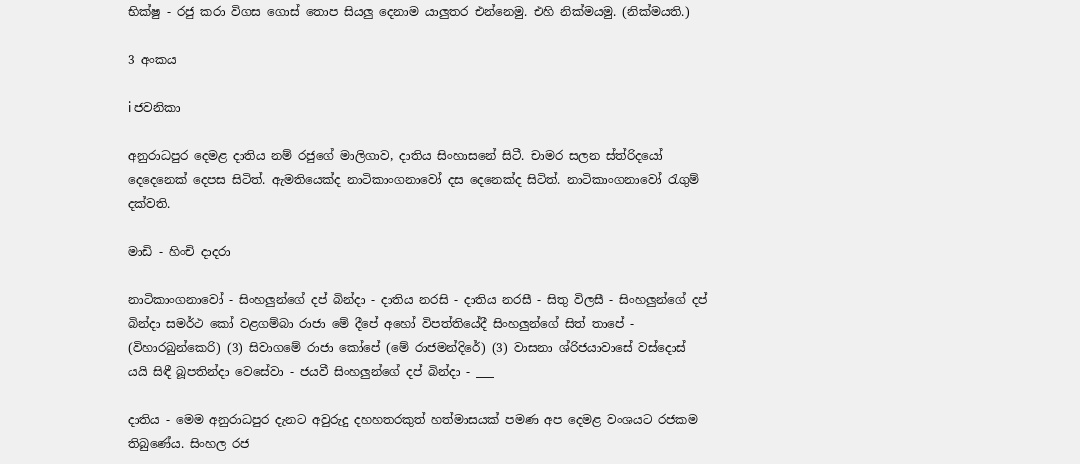භික්ෂු - රජු කරා විගස ගොස් තොප සියලු දෙනාම යාලුතර එන්නෙමු. එහි නික්මයමු. (නික්මයති.)

3 අංකය

i ජවනිකා

අනුරාධපුර දෙමළ දාතිය නම් රජුගේ මාලිගාව, දාතිය සිංහාසනේ සිටී. චාමර සලන ස්ත්රිදයෝ දෙදෙනෙක් දෙපස සිටිත්. ඇමතියෙක්ද නාටිකාංගනාවෝ දස දෙනෙක්ද සිටිත්. නාටිකාංගනාවෝ රැගුම් දක්වති.

මාඩි - හිංචි දාදරා

නාටිකාංගනාවෝ - සිංහලුන්ගේ දප් බින්දා - දාතිය නරසි - දාතිය නරසී - සිතු විලසී - සිංහලුන්ගේ දප් බින්දා සමර්ථ කෝ වළගම්බා රාජා මේ දීපේ අහෝ විපත්තියේදී සිංහලුන්ගේ සිත් තාපේ - (විහාරබුන්කෙරි) (3) සිවාගමේ රාජා කෝපේ (මේ රාජමන්දිරේ) (3) වාසනා ශ්රිජයාවාසේ වස්දොස් යයි සිඳී බූපතින්දා වෙසේවා - ජයවී සිංහලුන්ගේ දප් බින්දා - ___

දාතිය - මෙම අනුරාධපුර දැනට ‍අවුරුදු දහහතරකුත් හත්මාසයක් පමණ අප දෙමළ වංශයට රජකම තිබුණේය. සිංහල රජ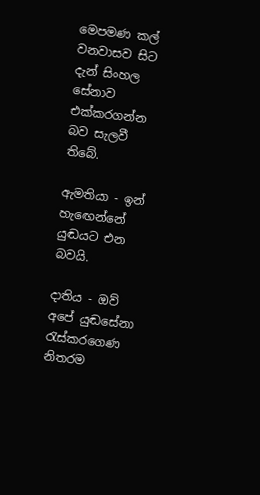මෙපමණ කල් වනවාසව සිට දැන් සිංහල සේනාව එක්කරගන්න බව සැලවී තිබේ.

ඇමතියා - ඉන් හැ‍ඟෙන්නේ යුඬයට එන බවයි.

දාතිය - ඔව් අපේ යුඬසේනා රැස්කරගෙණ නිතරම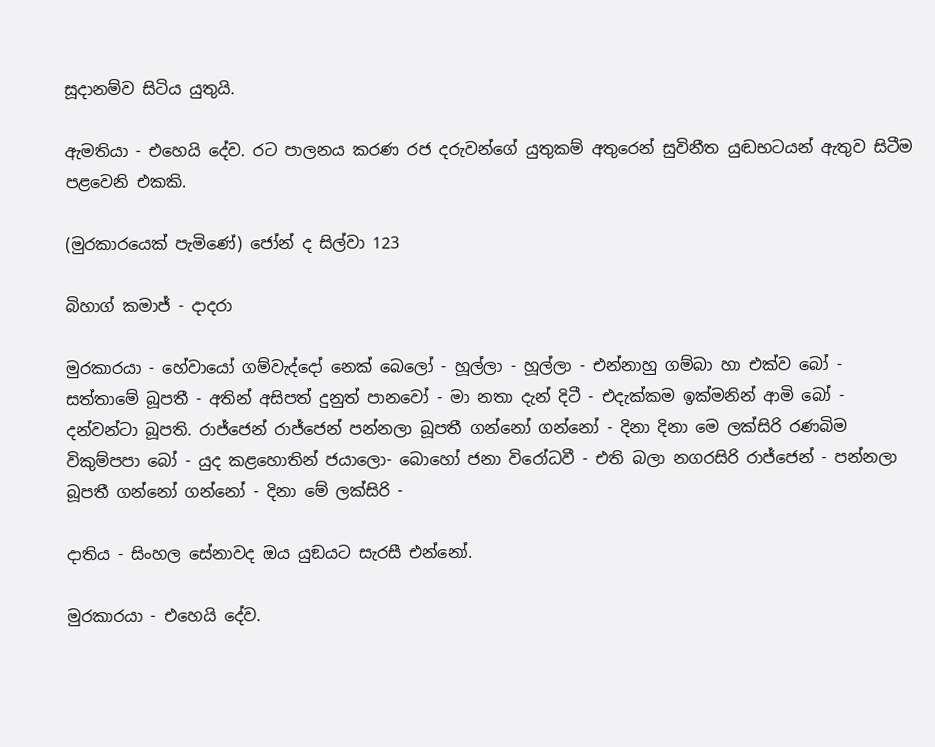සූදානම්ව සිටිය යුතුයි.

ඇමතියා - එහෙයි දේව. රට පාලනය කරණ රජ දරුවන්ගේ යුතුකම් අතුරෙන් සුවිනීත යුඬභටයන් ඇතුව සිටීම පළවෙනි එකකි.

(මුරකාරයෙක් පැමිණේ) ජෝන් ද සිල්වා 123

බිහාග් කමාජ් - දාදරා

මුරකාරයා - හේවායෝ ගම්වැද්දෝ නෙක් බෙලෝ - හූල්ලා - හූල්ලා - එන්නාහු ගම්බා හා එක්ව බෝ - සත්තාමේ බූපතී - අතින් අසිපත් දුනුත් පා‍නවෝ - මා නතා දැන් දිටී - එදැක්කම ඉක්මනින් ආමි බෝ - දන්වන්ටා බූපති. රාජ්ජෙන් රාජ්ජෙන් පන්නලා බූපතී ගන්නෝ ගන්නෝ - දිනා දිනා මෙ ලක්සිරි රණබිම විකුම්පපා බෝ - යුද කළහොතින් ජයාලො- බොහෝ ජනා විරෝධවී - එති බලා නගරසිරි රාජ්ජෙන් - පන්නලා බූපතී ගන්නෝ ගන්නෝ - දිනා මේ ලක්සිරි -

දාතිය - සිංහල සේනාවද ඔය යුඞයට සැරසී එන්නෝ.

මුරකාරයා - එහෙයි දේව.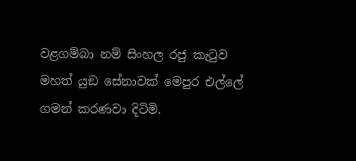වළගම්බා නම් සිංහල රජු කැටුව මහත් යුඞ සේනාවක් මෙපුර එල්ලේ ගමන් කරණවා දිටිමි.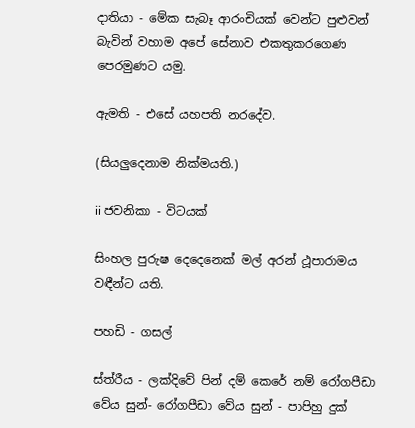දාතියා - මේක සැබෑ ආරංචියක් වෙන්ට පුළුවන් බැවින් වහාම අපේ සේනාව එකතුකරගෙණ පෙරමුණට යමු.

ඇමති - එසේ යහපති නරදේව.

(සියලුදෙනාම නික්මයති.)

ii ජවනිකා - විටයක්

සිංහල පුරුෂ දෙදෙනෙක් මල් අරන් ථූපාරාමය වඳීන්ට යති.

පහඩි - ගසල්

ස්ත්රීය - ලක්දිවේ පින් දම් කෙරේ ‍නම් රෝගපීඩා වේය සුන්- රෝගපීඩා වේය සුන් - පාපිහු දුක්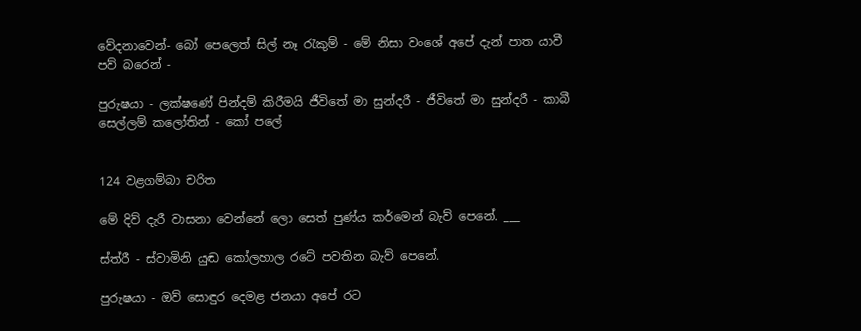වේදනාවෙන්- බෝ පෙලෙත් සිල් නෑ රැකුම් - මේ නිසා වංශේ අපේ දැන් පාත යාවී පව් බරෙන් -

පුරුෂයා - ලක්ෂණේ පින්දම් කිරීමයි ජීවිතේ මා සුන්දරී - ජීවිතේ මා සුන්දරී - කාබී සෙල්ලම් කලෝතින් - කෝ ‍පලේ


124 වළගම්බා චරිත

මේ දිව් දැරී වාසනා වෙන්නේ ලො සෙත් පුණ්ය කර්මෙන් බැව් පෙනේ. ___

ස්ත්රී - ස්වාමිනි යුඬ කෝලහාල රටේ පවතින බැව් පෙනේ.

පුරුෂයා - ඔව් සොඳුර දෙමළ ජනයා අපේ රට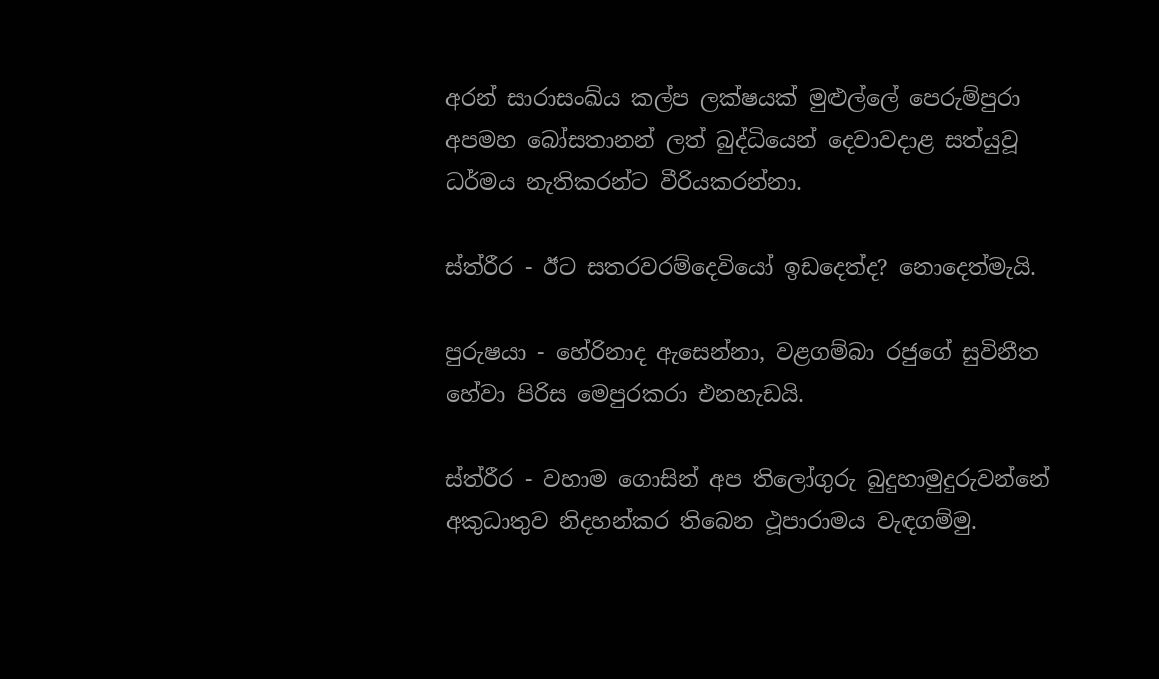අරන් ‍සාරාසංඛ්ය කල්ප ලක්ෂයක් මුළුල්ලේ පෙරුම්පුරා අපමහ බෝසතානන් ලත් බුද්ධියෙන් දෙවාවදාළ සත්යුවූ ධර්මය නැතිකරන්ට වීරියකරන්නා.

ස්ත්රීර - ඊට සතරවරම්දෙවියෝ ඉඩදෙත්ද? නොදෙත්මැයි.

පුරුෂයා - හේරිනාද ඇසෙන්නා, වළගම්බා රජුගේ සුවිනීත හේවා පිරිස මෙපුරකරා එනහැඩයි.

ස්ත්රීර - වහාම ගොසින් අප තිලෝගුරු බුදුහාමුදුරුවන්නේ අකුධාතුව නිදහන්කර තිබෙන ථූපාරාමය වැඳ‍ගම්මු.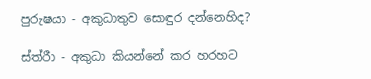පුරුෂයා - අකුධාතුව සොඳුර දන්නෙහිද?

ස්ත්රීා - අකුධා කියන්නේ කර හරහට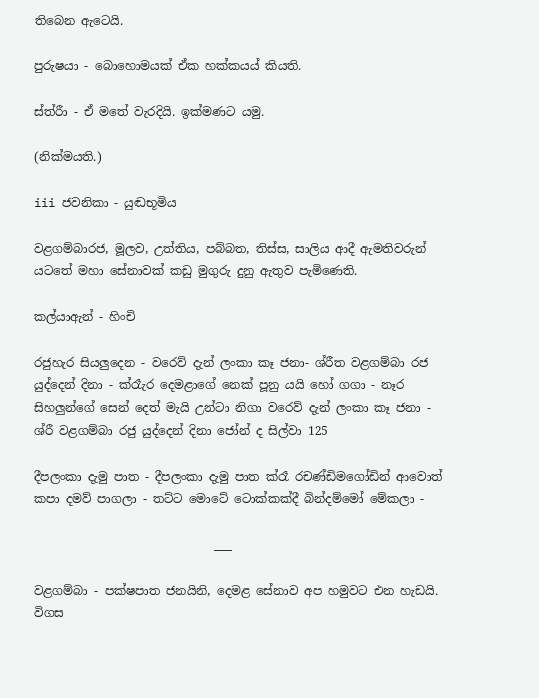තිබෙන ඇටෙයි.

පුරුෂයා - බොහොමයක් ඒක හක්කයය් කියති.

ස්ත්රීා - ඒ මතේ වැරදියි. ඉක්මණට යමු.

(නික්මයති.)

iii ජවනිකා - යුඬභූමිය

වළගම්බාරජ, මූලව, උත්තිය, පබ්බත, තිස්ස, සාලිය ආදී ඇමතිවරුන් යටතේ මහා සේනාවක් කඩු මුගුරු දුනු ඇතුව පැමිණෙති.

කල්යාඇන් - හිංචි

රජුහැර සියලුදෙන - වරෙව් දැන් ලංකා කෑ ජනා- ශ්රීත වළගම්බා රජ යුද්දෙන් දිනා - ක්රෑැර දෙමළාගේ නෙක් පූනු යයි හෝ ගගා - නෑර සිහලුන්ගේ සෙන් දෙත් මැයි උන්ටා නිගා වරෙව් දැන් ලංකා කෑ ජනා - ශ්රී වළගම්බා රජු යුද්දෙන් දිනා ජෝන් ද සිල්වා 125

දීපලංකා දැමු පාත - දීපලංකා දැමු පාත ක්රෑ රචණ්ඩිමගෝඩින් ආවොත් කපා දමව් පාගලා - තට්ට මොටේ ටොක්කක්දී බින්දම්මෝ මේකලා -

                              ___

වළගම්බා - පක්ෂපාත ජනයිනි, දෙමළ සේනාව අප හමුවට එන හැඩයි. විගස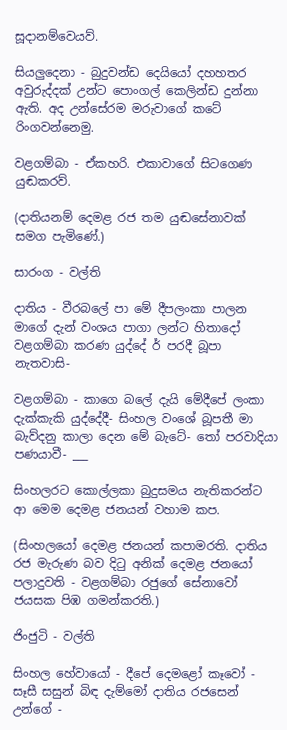සූදානම්වෙයව්.

සියලුදෙනා - බුදුවන්ඩ දෙයියෝ දහහතර අවුරුද්දක් උන්ට පොංගල් කෙලින්ඩ දුන්නා ඇති. අද උන්සේරම මරුවාගේ කටේ රිංගවන්නෙමු.

වළගම්බා - ඒකහරි. එකාවාගේ සිටගෙණ යුඬකරව්.

(දාතියනම් දෙමළ රජ තම යුඬසේනාවක් සමග පැමිණේ.)

සාරංග - වල්ති

දාතිය - වීරබලේ පා මේ දීපලංකා පාලන මාගේ දැන් වංශය පාගා ලන්ට හිතාදෝ වළගම්බා කරණ යුද්දේ ර් පරදී බූපා නැතවාසි-

වළගම්බා - කාගෙ බලේ දැයි මේදීපේ ලංකා දැක්කැකි යුද්දේදී- සිංහල වංශේ බූපතී මා බැව්දනු කාලා දෙන මේ බැටේ- තෝ පරවාදියා පණයාවී- ___

සිංහලරට කොල්ලකා බුදුසමය නැතිකරන්ට ආ මෙම දෙමළ ජනයන් වහාම කප.

(සිංහලයෝ දෙමළ ජනයන් කපාමරති. දාතිය රජ මැරුණ බව දිටු අනික් දෙමළ ජනයෝ පලාදුවති - වළගම්බා රජුගේ සේනාවෝ ජයසක පිඹ ගමන්කරති.)

ජිංජුටි - වල්ති

සිංහල හේවායෝ - දීපේ දෙමළෝ කෑවෝ - සෑසී සසුන් බිඳ දැම්මෝ දාතිය රජසෙන් උන්ගේ -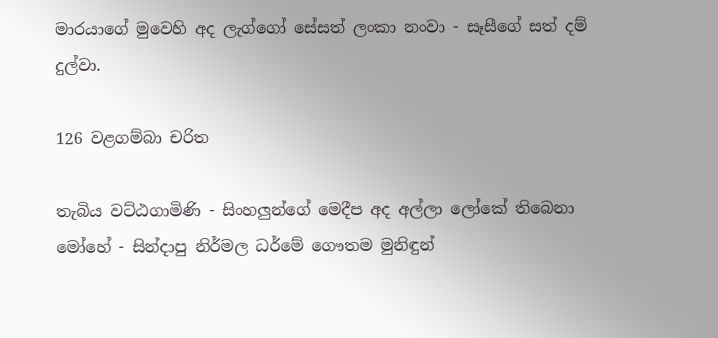මාරයාගේ මුවෙහි අද ලැග්ගෝ සේසත් ලංකා නංවා - සෑසීගේ සත් දම් දුල්වා.

126 වළගම්බා චරිත

තැබිය වට්ඨගාමිණි - සිංහලුන්ගේ මෙදීප අද අල්ලා ලෝකේ තිබෙනා මෝහේ - සින්දාපු නිර්මල ධර්මේ ගෞත‍ම මුනිඳුන්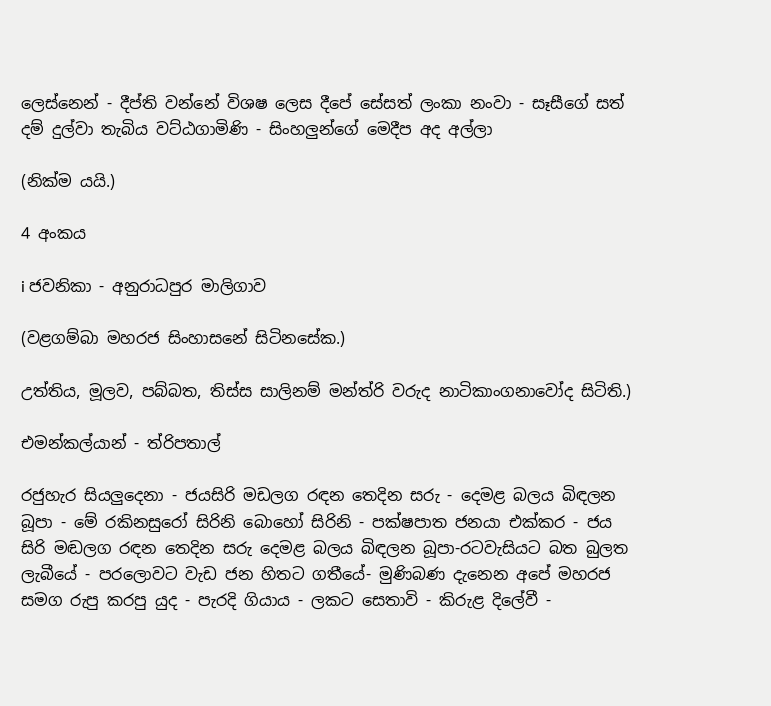ලෙස්නෙන් - දීප්ති වන්නේ විශෂ ලෙස දීපේ සේසත් ලංකා නංවා - සෑසීගේ සත් දම් දුල්වා තැබිය වට්ඨගාමිණි - සිංහලුන්ගේ මෙදීප අද අල්ලා

(නික්ම යයි.)

4 අංකය

i ජවනිකා - අනුරාධපුර මාලිගාව

(වළගම්බා මහරජ සිංහාසනේ සිටිනසේක.)

උත්තිය, මූලව, පබ්බත, තිස්ස සාලිනම් මන්ත්රි වරුද නාටිකාංගනාවෝද සිටිති.)

එමන්කල්යාන් - ත්රිපතාල්

රජුහැර සියලුදෙනා - ජයසිරි මඩලග රඳන තෙදින සරු - දෙමළ බලය බිඳලන බූපා - මේ රකිනසුරෝ සිරිනි බොහෝ සිරිනි - පක්ෂපාත ජනයා එක්කර - ජය සිරි මඬලග රඳන තෙදින සරු දෙමළ බලය බිඳලන බූපා-රටවැසියට බත බුලත ලැබීයේ - පරලොවට වැඩ ජන හිතට ගතීයේ- මුණිබණ දැනෙන අපේ මහරජ සමග රුපු කරපු යුද - පැරදි ගියාය - ලකට සෙතාවි - කිරුළ දිලේවී -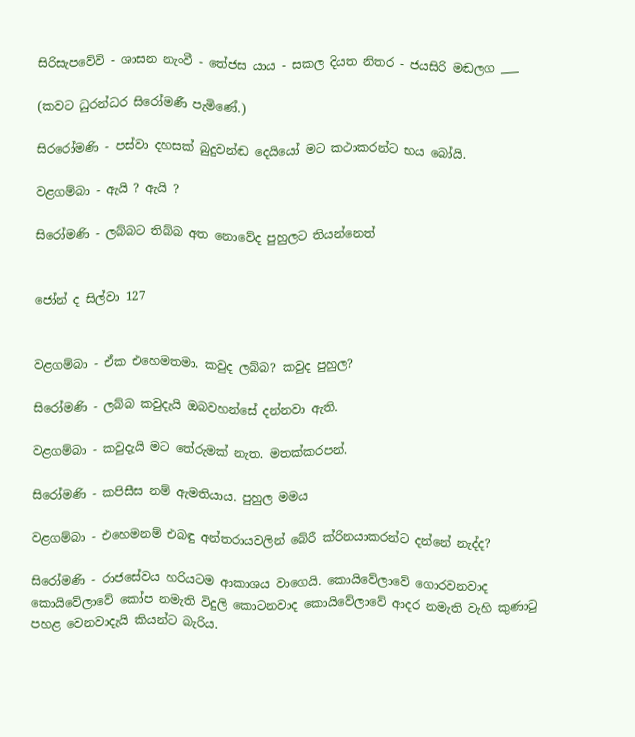සිරිසැපවේවි - ශාසන නැංවී - තේජස යාය - සකල දියත නිතර - ජයසිරි මඬලග ___

(කවට ධුරන්ධර සිරෝමණී පැමිණේ.)

සිරරෝමණි - පස්වා දහසක් බුදුවන්ඬ දෙයියෝ මට කථාකරන්ට භය බෝයි.

වළගම්බා - ඇයි ? ඇයි ?

සිරෝමණි - ලබ්බට තිබ්බ අත නොවේද පුහුලට තියන්නෙත්


ජෝන් ද සිල්වා 127


වළගම්බා - ඒක ‍එහෙමතමා. කවුද ලබ්බ? කවුද පුහුල?

සි‍රෝමණි - ලබ්බ කවුදැයි ඔබවහන්සේ දන්නවා ඇති.

වළගම්බා - කවුදැයි මට තේරුමක් නැත. මතක්කරපන්.

සිරෝමණි - කපිසීස නම් ඇමතියාය. පුහුල මමය

වළගම්බා - එහෙමනම් එබඳු අන්තරායවලින් බේරී ක්රිනයාකරන්ට දන්නේ නැද්ද?

සිරෝමණි - රාජසේවය හරියටම ආකාශය වාගෙයි. කොයිවේලාවේ ගොරවනවාද කොයිවේලාවේ කෝප නමැති විදුලි කොටනවාද කොයිවේලාවේ ආදර නමැති වැහි කුණාටු පහළ වෙනවාදැයි කියන්ට බැරිය.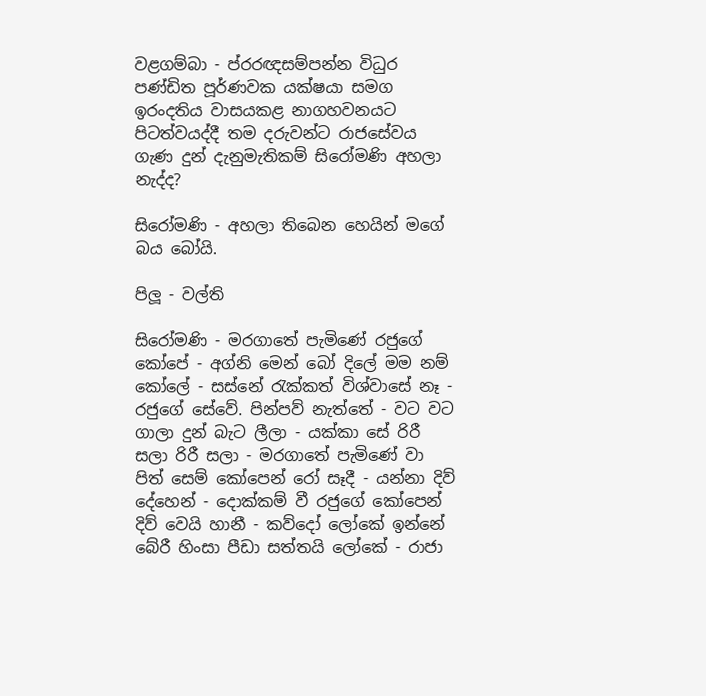වළගම්බා - ප්රරඥසම්පන්න විධුර පණ්ඩිත පූර්ණවක යක්ෂයා සමග ඉරංදතිය වාසයකළ නාගහවනයට පිටත්වයද්දී තම දරුවන්ට රාජසේවය ගැණ දුන් දැනුමැතිකම් සිරෝමණි අහලා නැද්ද?

සිරෝමණි - අහලා තිබෙන හෙයින් මගේ බය බෝයි.

පිලූ - වල්ති

සිරෝමණි - මරගාතේ පැමිණේ රජුගේ කෝපේ - අග්නි මෙන් බෝ දිලේ මම නම් කෝලේ - සස්නේ රැක්කත් විශ්වාසේ නෑ - රජුගේ සේවේ. පින්පව් නැත්තේ - වට වට ගාලා දුන් බැට ලීලා - යක්කා සේ රිරී සලා රිරී සලා - මරගාතේ පැ‍මිණේ වා පිත් සෙම් කෝපෙන් රෝ සෑදී - යන්නා දිව් දේහෙන් - දොක්කම් වී රජුගේ කෝපෙන් දිව් වෙයි හානී - කව්දෝ ලෝකේ ඉන්නේ බේරී හිංසා පීඩා සත්තයි ලෝකේ - රාජා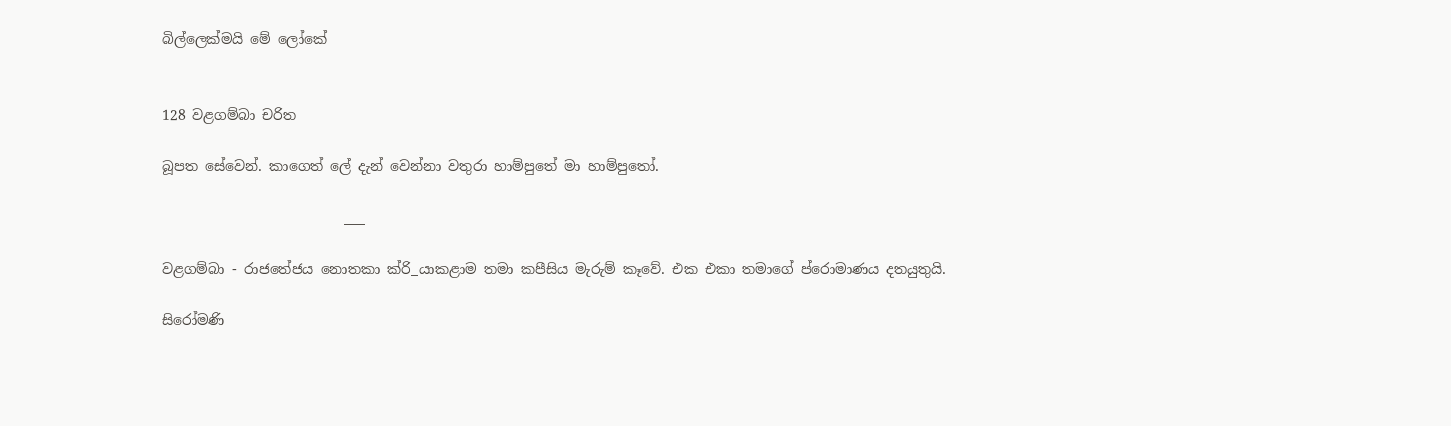බිල්ලෙක්මයි මේ ලෝකේ


128 වළගම්බා චරිත

බූපත සේවෙන්. කාගෙත් ලේ දැන් වෙන්නා වතුරා හාම්පුතේ මා හාම්පුතෝ.

                          ___

වළගම්බා - රාජතේජය නොතකා ක්රි_යාකළාම තමා කපීසිය මැරුම් කෑවේ. එක ‍එකා තමාගේ ප්රොමාණය දතයුතුයි.

සිරෝමණි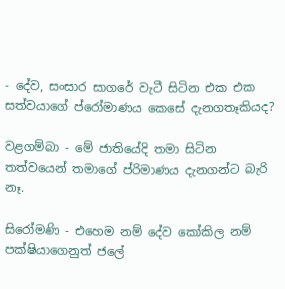- දේව, සංසාර සාගරේ වැටී සිටින එක එක සත්වයාගේ ප්රෝමාණය කෙසේ දැනගතෑකියද?

වළගම්බා - මේ ජාතියේදි තමා සිටින තත්වයෙන් තමාගේ ප්රිමාණය දැනගන්ට බැරි නෑ.

සිරෝමණි - එහෙම නම් දේව කෝකිල ‍නම් පක්ෂියාගෙනුත් ජලේ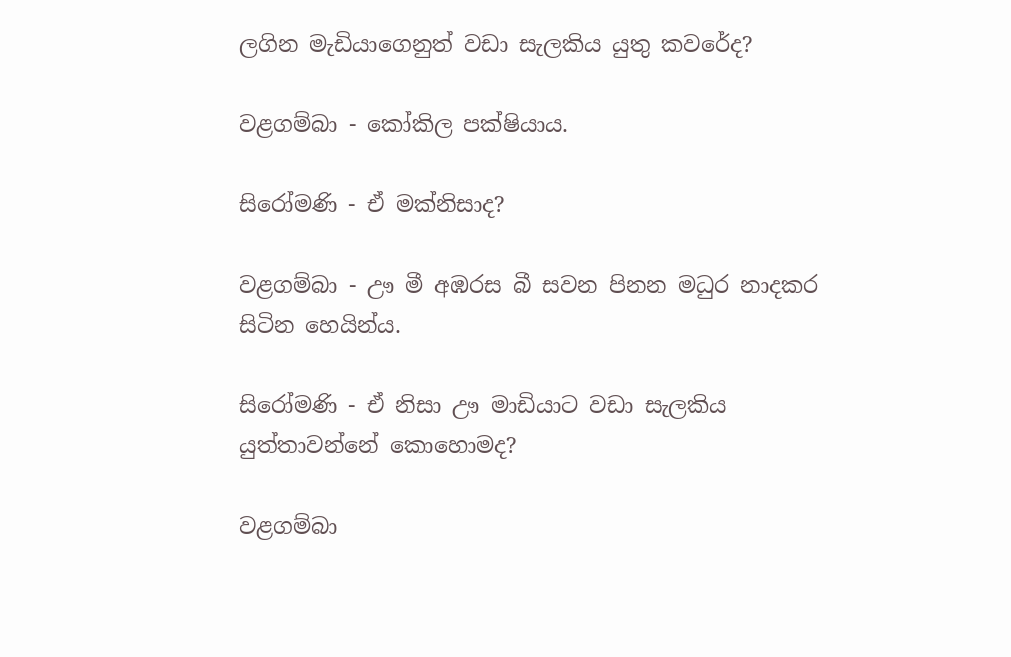ලගින මැඩියාගෙනුත් වඩා සැලකිය යුතු කවරේද?

වළගම්බා - කෝකිල පක්ෂියාය.

සිරෝමණි - ඒ මක්නිසාද?

වළගම්බා - ඌ මී අඹරස බී සවන පිනන මධුර නාදකර සිටින හෙයින්ය.

සිරෝමණි - ඒ නිසා ඌ මාඩියාට වඩා සැලකිය යුත්තාවන්නේ කොහොමද?

වළගම්බා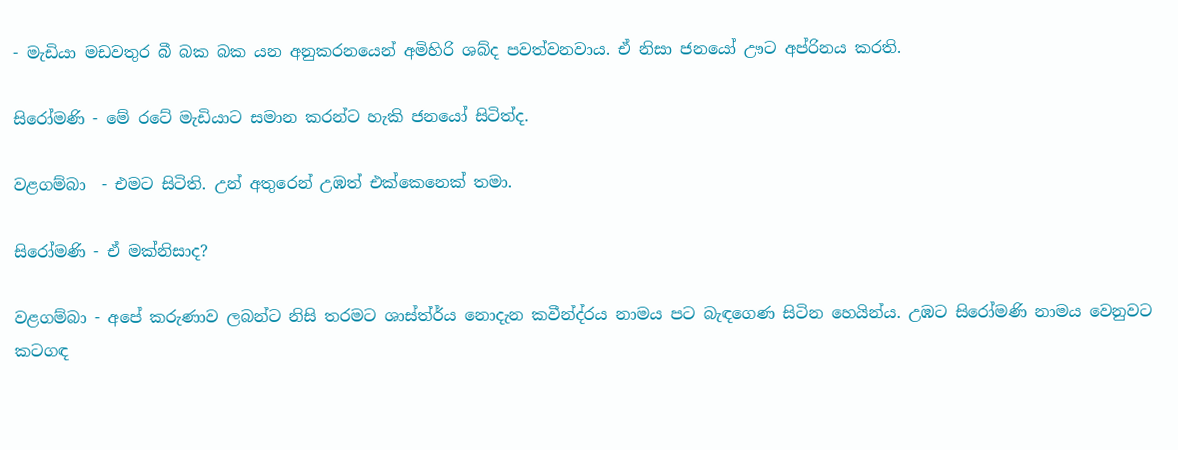- මැඩියා මඩවතුර බී බක බක යන අනුකරනයෙන් අමිහිරි ශබ්ද පවත්වනවාය. ඒ නිසා ජනයෝ ඌට අප්රිනය කරති.

සිරෝමණි - මේ රටේ මැඩියාට සමාන කරන්ට හැකි ජනයෝ සිටිත්ද.

වළගම්බා ‍ - එමට සිටිති. උන් අතුරෙන් උඹත් එක්කෙනෙක් තමා.

සිරෝමණි - ඒ මක්නිසාද?

වළගම්බා - අපේ කරුණාව ලබන්ට නිසි තරමට ශාස්ත්ර්ය නොදැන කවීන්ද්රය නාමය පට බැඳගෙණ සිටින හෙයින්ය. උඹට සිරෝමණි නාමය වෙනුවට කටගඳ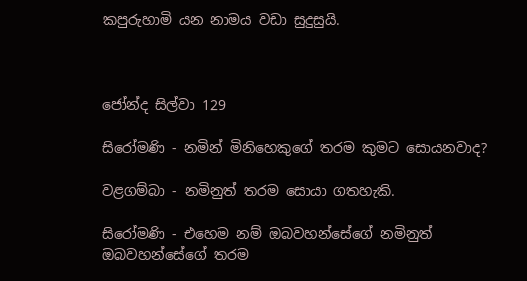කපුරුහාමි යන නාමය වඩා සුදුසුයි.



ජෝන්ද සිල්වා 129

සිරෝමණි - නමින් මිනිහෙකුගේ තරම කුමට සොයනවාද?

වළගම්බා - නමිනුත් තරම සොයා ගතහැකි.

සිරෝමණි - එහෙම නම් ඔබවහන්සේගේ නමිනුත් ඔබවහන්සේගේ තරම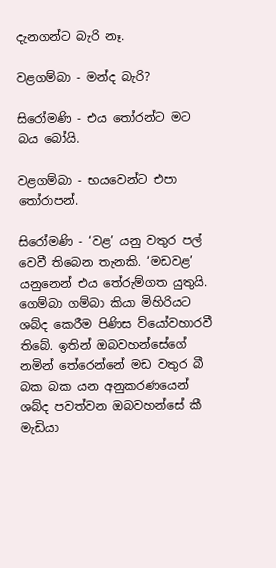දැනගන්ට බැරි නෑ.

වළගම්බා - මන්ද බැරි?

සිරෝමණි - එය තෝරන්ට මට බය බෝයි.

වළගම්බා - භයවෙන්ට එපා තෝරාපන්.

සිරෝමණි - ‘වළ’ යනු වතුර පල් වෙවී තිබෙන තැනකි. ‘මඩවළ’ යනුනෙන් එය තේරුම්ගත යුතුයි. ගෙම්බා ගම්බා කියා මිහිරියට ශබ්ද කෙරීම පිණිස ව්යෝවහාරවී තිබේ. ඉතින් ඔබවහන්සේගේ නමින් තේරෙන්නේ මඩ වතුර බී බක බක යන අනුකරණයෙන් ශබ්ද පවත්වන ඔබවහන්සේ කී මැඩියා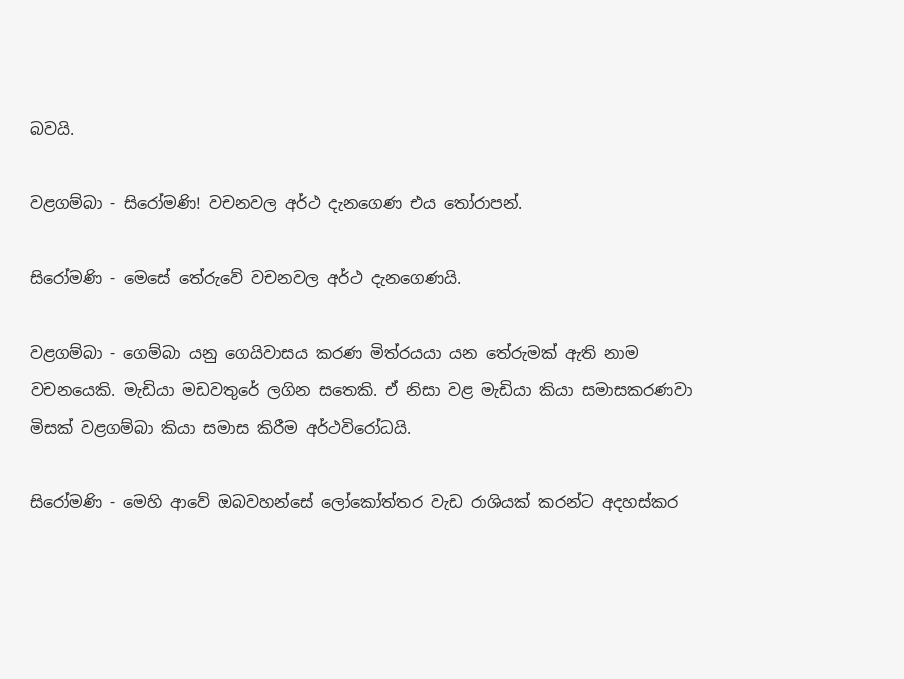බවයි.

වළගම්බා - සිරෝමණි! වචනවල අර්ථ දැනගෙණ එය ‍තෝරාපන්.

සිරෝමණි - මෙසේ තේරුවේ වචනවල අර්ථ දැනගෙණයි.

වළගම්බා - ගෙම්බා යනු ගෙයිවාසය කරණ මිත්රයයා යන තේරුමක් ඇති නාම වචනයෙකි. මැඩියා මඩවතුරේ ලගින ‍සතෙකි. ඒ නිසා වළ මැඩියා කියා සමාසකරණවා මිසක් වළගම්බා කියා සමාස කිරීම අර්ථවිරෝධයි.

සිරෝමණි - මෙහි ආවේ ඔබවහන්සේ ලෝකෝත්තර වැඩ රාශියක් කරන්ට අදහස්කර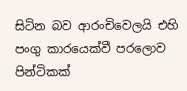සිටින බව ආරංචිවෙලයි එහි පංගු කාරයෙක්වී පරලොව පින්ටිකක්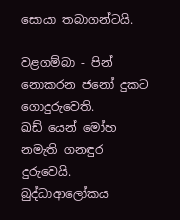සොයා තබාගන්ටයි.

වළගම්බා - පින් නොකරන ජනෝ දුකට ගොදුරුවෙති. ඛඩ් ‍යෙන් මෝහ නමැති ගනඳුර දුරුවෙයි. බුද්ධාආලෝකය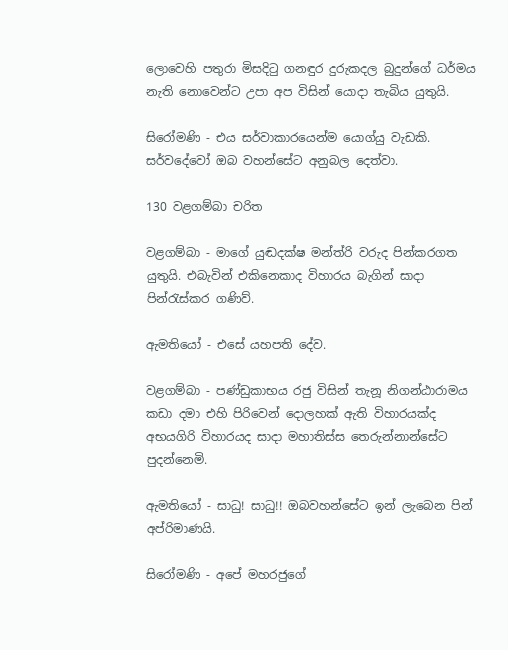ලොවෙහි පතුරා මිසදිටු ගනඳුර දුරුකදල බුදුන්ගේ ධර්මය නැති නොවෙන්ට උපා අප විසින් යොදා තැබිය යුතුයි.

සිරෝමණි - එය සර්වාකාරයෙන්ම යොග්යු වැඩකි. සර්වදේවෝ ඔබ වහන්සේට අනුබල දෙත්වා.

130 වළගම්බා චරිත

වළගම්බා - මාගේ යුඬදක්ෂ මන්ත්රි වරුද පින්කරගත යුතුයි. එබැවින් එකිනෙකාද විහාරය බැගින් සාදා පින්රැස්කර ගණිව්.

ඇමතියෝ - එසේ යහපති දේව.

වළගම්බා - පණ්ඩුකාභය රජු විසින් තැනූ නිගන්ඨාරාමය කඩා දමා එහි පිරිවෙන් දොලහක් ඇති විහාර‍යක්ද අභයගිරි විහාරයද සාදා මහාතිස්ස තෙරුන්නාන්සේට පුදන්නෙමි.

ඇමතියෝ - සාධු! සාධු!! ඔබවහන්සේට ඉන් ලැබෙන පින් අප්රිමාණයි.

සිරෝමණි - අපේ මහරජුගේ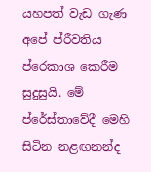යහපත් වැඩ ගැණ අපේ ප්රීවතිය ප්රෙකාශ කෙරීම සුදුසුයි. මේ ප්රේස්තාවේදී මෙහි සිටින නළඟනන්ද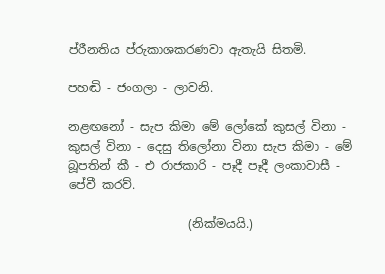ප්රීනතිය ප්රුකාශකරණවා ඇතැයි සිතමි.

පහඬි - ජංගලා - ලාවනි.

නළඟනෝ - සැප කිමා මේ ලෝකේ කුසල් විනා - කුසල් විනා - දෙසු තිලෝනා විනා සැප කිමා - මේ බූපතින් කී - එ රාජකාරි - පෑදී පෑදී ලංකාවාසී - පේවී කරව්.

                    (නික්මයයි.)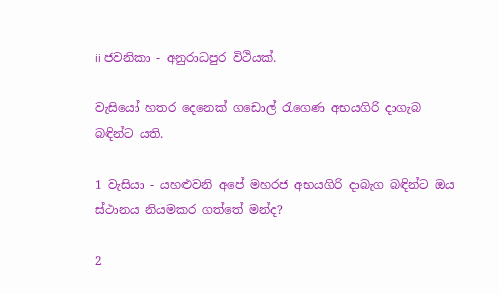ii ජවනිකා - අනුරාධපුර විථියක්.

වැසියෝ හතර දෙනෙක් ගඩොල් රැගෙණ අභයගිරි දාගැබ බඳින්ට යති.

1 වැසියා - යහළුවනි අපේ මහරජ අභයගිරි දාබැග බඳින්ට ඔය ස්ථානය නියමකර ගත්තේ මන්ද?

2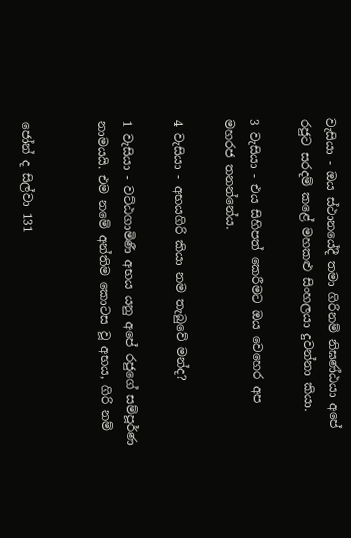වැසියා - ඔය ස්ථානයේදී තමා ගිරිනම් නිඝණ්ඨයා අපේ රජුට සරදම් කළේ මහකළු සිංහලයා දුවන්නා කියා.

3 වැසියා - එය සිහිපත් කෙරීමට ඔය වෙහෙර අප මහරජ තනන්නේය.

4 වැසියා - අභයගිරි කියා නම තැබුවේ මන්ද?

1 වැසියා - වට්ඨගාමිණී අභය යනු අපේ රජුගේ සම්පූර්ණ නාමයයි. එම නමේ අන්තිම කොටස වූ අභය, ගිරි නම්


ජෝන් ද සිල්වා 131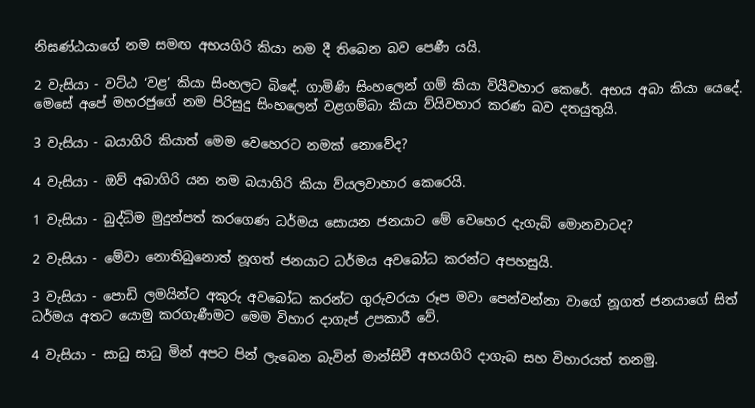නිඝණ්ඨයාගේ නම සමඟ අභයගිරි කියා නම දී තිබෙන බව පෙණී යයි.

2 වැසියා - වට්ඨ ‘වළ’ කියා සිංහලට බි‍ඳේ. ගාමිණි සිංහලෙන් ගම් කියා ව්යීවහාර කෙරේ. අභය අබා කියා යෙදේ. මෙසේ ‍අපේ මහරජුගේ නම පිරිසුදු සිංහලෙන් වළගම්බා කියා ව්යිවහාර කරණ බව දතයුතුයි.

3 වැසියා - බයාගිරි කියාත් මෙම වෙහෙරට නමක් නොවේද?

4 වැසියා - ඔව් අබාගිරි යන නම බයාගිරි කියා ව්යලවාහාර කෙරෙයි.

1 වැසියා - බුද්ධිම මුදුන්පත් කරගෙණ ධර්මය සොයන ජනයාට මේ වෙහෙර දැගැබ් මොනවාටද?

2 වැසියා - මේවා නොතිබුනොත් නූගත් ජනයාට ධර්මය අවබෝධ කරන්ට අපහසුයි.

3 වැසියා‍ - පොඩි ලමයින්ට අකුරු අවබෝධ කරන්ට ගුරුවරයා රූප මවා පෙන්වන්නා වාගේ නූගත් ජනයාගේ සිත් ධර්මය අතට යොමු කරගැණීමට මෙම විහාර දාගැප් උපකාරී වේ.

4 වැසියා - සාධු සාධු මින් අපට පින් ලැබෙන බැවින් මාන්සිවී අභයගිරි දාගැබ සහ විහාරයත් තනමු.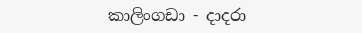කාලිංගඩා - දාදරා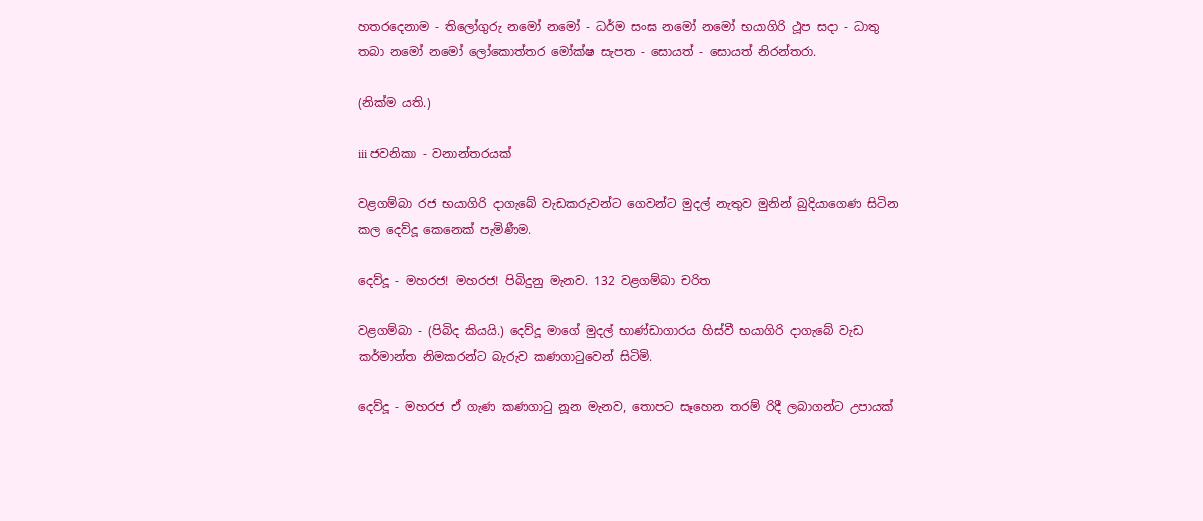හතරදෙනාම - තිලෝගුරු නමෝ නමෝ - ධර්ම සංඝ නමෝ නමෝ භයාගිරි ථූප සදා - ධාතු තබා නමෝ නමෝ ලෝකොත්තර මෝක්ෂ සැපත - සොයත් - සොයත් නිරන්තරා.

(නික්ම යති.)

iii ජවනිකා - වනාන්තරයක්

වළගම්බා රජ භයාගිරි දාගැබේ වැඩකරුවන්ට ගෙවන්ට මුදල් නැතුව මුනින් බුදියාගෙණ සිටින කල දෙව්දූ කෙනෙක් පැමිණීම.

දෙව්දූ - මහරජ! මහරජ! පිබිදුනු මැනව. 132 වළගම්බා චරිත

වළගම්බා - (පිබිද කියයි.) දෙව්දූ මාගේ මුදල් භාණ්ඩාගාරය හිස්වී භයාගිරි දාගැබේ වැඩ කර්මාන්ත නිමකරන්ට බැරුව කණගාටුවෙන් සිටිමි.

දෙව්දූ - මහරජ ඒ ගැණ කණගාටු නූන මැනව, තොපට සෑහෙන තරම් රිදී ලබාගන්ට උපායක්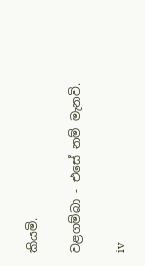කියමි.

වළගම්බා - එසේ නම් මැනවි.

iv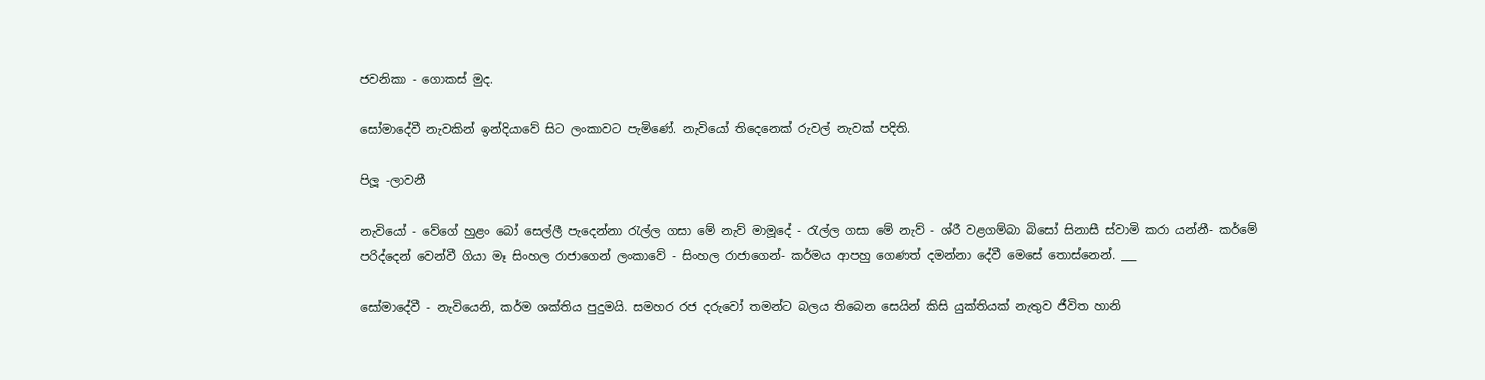ජවනිකා - ගොකස් මුද.

සෝමාදේවී නැවකින් ඉන්දියාවේ සිට ලංකාවට පැමිණේ. නැවියෝ තිදෙනෙක් රුවල් නැවක් පදිති.

පිලූ -ලාවනී

නැවියෝ - වේගේ හුළං බෝ සෙල්ලී පැදෙන්නා රැල්ල ගසා මේ නැව් මාමූදේ - රැල්ල ගසා මේ නැව් - ශ්රී වළගම්බා බිසෝ සිනාසී ස්වාමි කරා යන්නී- කර්මේ පරිද්දෙන් වෙන්වී ගියා මෑ සිංහල රාජාගෙන් ලංකාවේ - සිංහල රාජාගෙන්- කර්මය ආපහු ගෙණත් ‍දමන්නා දේවී මෙසේ තොස්නෙන්. ___

සෝමාදේවී - නැවියෙනි, කර්ම ශක්තිය පුදුමයි. සමහර රජ දරුවෝ තමන්ට බලය තිබෙන සෙයින් කිසි යුක්තියක් නැතුව ජීවිත හානි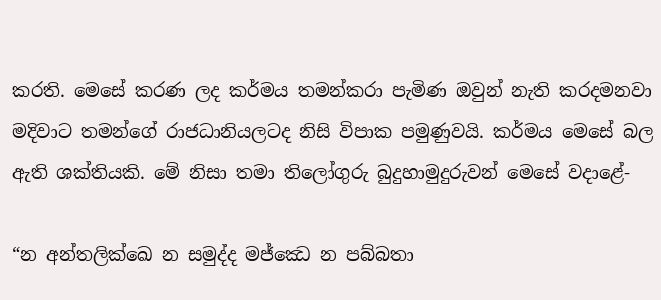කරති. මෙසේ කරණ ලද කර්මය තමන්කරා පැමිණ ඔවුන් නැති කරදමනවා මදිවාට තමන්ගේ රාජධානියලටද නිසි විපාක පමුණුවයි. කර්මය මෙසේ බල ඇති ශක්තියකි. මේ නිසා තමා තිලෝගුරු බුදුහාමුදුරුවන් මෙසේ වදාළේ-

“න අන්තලික්ඛෙ න සමුද්ද මජ්ඣෙ න පබ්බතා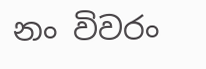නං විවරං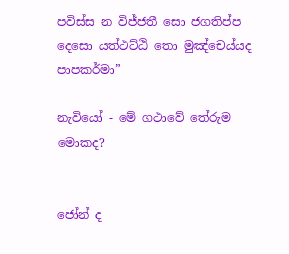පවිස්ස න විජ්ජතී සො ජගතිප්ප දෙසො යත්ථට්ඨි තො මුඤ්චෙය්යද පාපකර්මා”

නැවියෝ - මේ ගථාවේ තේරුම මොකද?


ජෝන් ද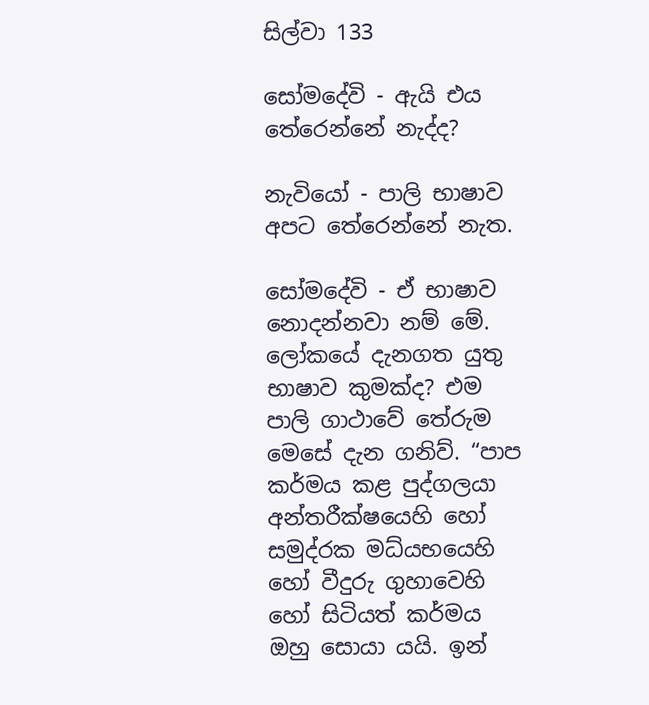සිල්වා 133

සෝමදේවි - ඇයි එය තේරෙන්නේ නැද්ද?

නැවියෝ - පාලි භාෂාව අපට තේරෙන්නේ නැත.

සෝමදේවි - ඒ භාෂාව නොදන්නවා නම් මේ. ලෝකයේ දැනගත යුතු භාෂාව කුමක්ද? එම පාලි ගාථාවේ තේරුම මෙසේ දැන ගනිව්. “පාප කර්මය කළ පුද්ගලයා අන්තරීක්ෂයෙහි හෝ සමුද්රක මධ්යභයෙහි හෝ වීදුරු ගුහාවෙහි හෝ සිටියත් කර්මය ඔහු සොයා යයි. ඉන්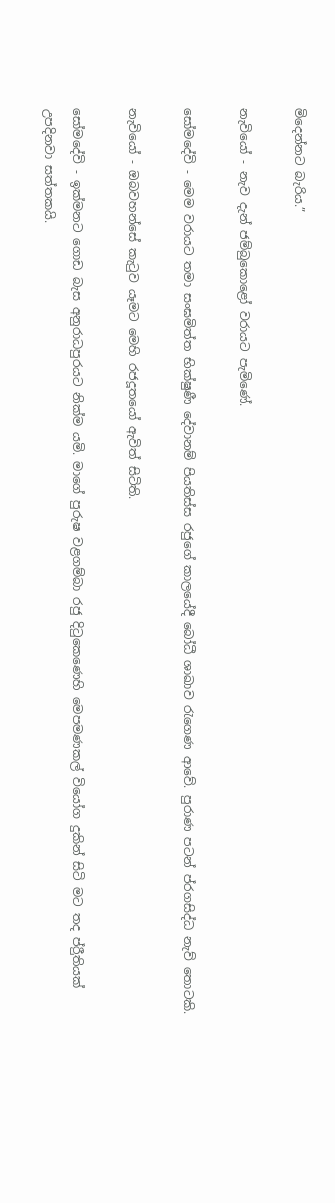මිදෙන්නට බැරිය.”

නැවියෝ - නැව දැන් ජම්බුකොළෝ වරායට පැමිණේ.

සෝමදේවි - මෙම වරායට තමා සංඝමිත්ත භික්ෂුණී දේවානම් පියතිස්ස රජුගේ කාලයේදී බෝධී ශාඛාව රැගෙණ ආවේ. පුරාණ පටන් ප්රගසිද්ධ නැව් තොටකි.

නැවියෝ - ඔබවහන්සේ කැටුව යෑමට මෙහි රජදූතයෝ ඇවිත් සිටිති.

සෝමදේවි - ඉක්මනට ගොඩ බැස අනුරාධපුරයට නික්ම යමි. මාගේ පුරුෂ වළගම්බා රජු දිටුකෙණෙහි මෙපමණකල් වියෝග දුකින් සිටි මට තද ප්රීුතියක් උපදිනවා සත්තකයි.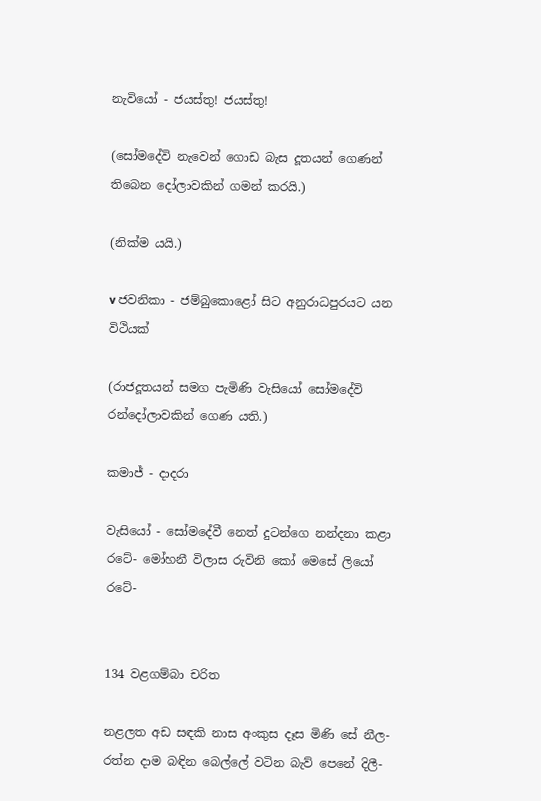නැවියෝ - ජයස්තු! ජයස්තු!

(සෝමදේවි නැවෙන් ගොඩ බැස දූතයන් ගෙණන් තිබෙන දෝලාවකින් ගමන් කරයි.)

(නික්ම යයි.)

v ජවනිකා - ජම්බුකොළෝ සිට අනුරාධපුරයට යන විථියක්

(රාජදූත‍යන් සමග පැමිණි වැසියෝ සෝමදේවි රන්දෝලාවකින් ගෙණ යති.)

කමාජ් - දාදරා

වැසියෝ - සෝමදේවී නෙත් දුටන්ගෙ නන්දනා කළා රටේ- මෝහනී විලාස රුවිනි කෝ මෙසේ ලියෝ රටේ-


134 වළගම්බා චරිත

නළලත අඩ සඳකි නාස අංකුස දෑස මිණි සේ නීල- රත්න දාම බඳින බෙල්ලේ වටින බැව් පෙනේ දිලී-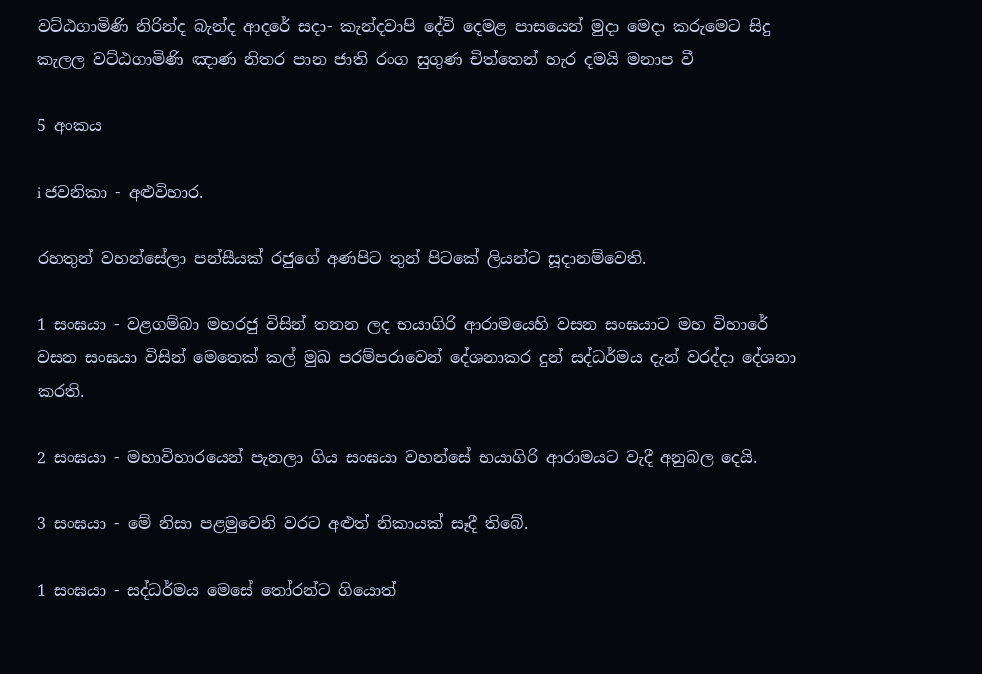වට්ඨගාමිණි නිරින්ද බැන්ද ආදරේ සදා- කැන්දවාපි දේවි දෙමළ පාසයෙන් මුදා මෙදා කරුමෙට සිදු කැලල වට්ඨගාමිණි ඤාණ නිතර පාන ජාති රංග සුගුණ චිත්තෙන් හැර දමයි මනාප වී

5 අංකය

i ජවනිකා - අළුවිහාර.

රහතුන් වහන්සේලා පන්සීයක් රජුගේ අණපිට තුන් පිටකේ ලියන්ට සූදානම්වෙති.

1 සංඝයා - වළගම්බා මහරජු විසින් තනන ලද භයාගිරි ආරාමයෙහි වසන සංඝයාට මහ විහාරේ වසන සංඝයා විසින් මෙතෙක් කල් මුඛ පරම්පරාවෙන් දේශනාකර දුන් සද්ධර්මය දැන් වරද්දා දේශනා කරති.

2 සංඝයා - මහාවිහාරයෙන් පැනලා ගිය සංඝයා වහන්සේ භයාගිරි ආරාමයට වැදී අනුබල දෙයි.

3 සංඝයා - මේ නිසා පළමුවෙනි වරට අළුත් නිකායක් සෑදී තිබේ.

1 සංඝයා - සද්ධර්මය මෙසේ තෝරන්ට ගියොත්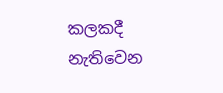කලකදී නැතිවෙන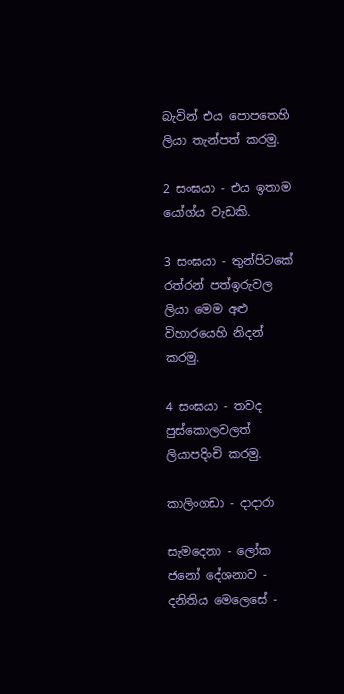බැවින් එය පොපතෙහි ලියා තැන්පත් කරමු.

2 සංඝයා - එය ඉතාම යෝග්ය වැඩකි.

3 සංඝයා - තුන්පිටකේ රත්රන් පත්ඉරුවල ලියා මෙම අළු විහාරයෙහි නිදන් කරමු.

4 සංඝයා - තවද පුස්කොලවලත් ලියාපදිංචි කරමු.

කාලිංගඩා - දාදාරා

සැමදෙනා - ලෝක ජනෝ දේශනාව - දනිතිය මෙලෙසේ -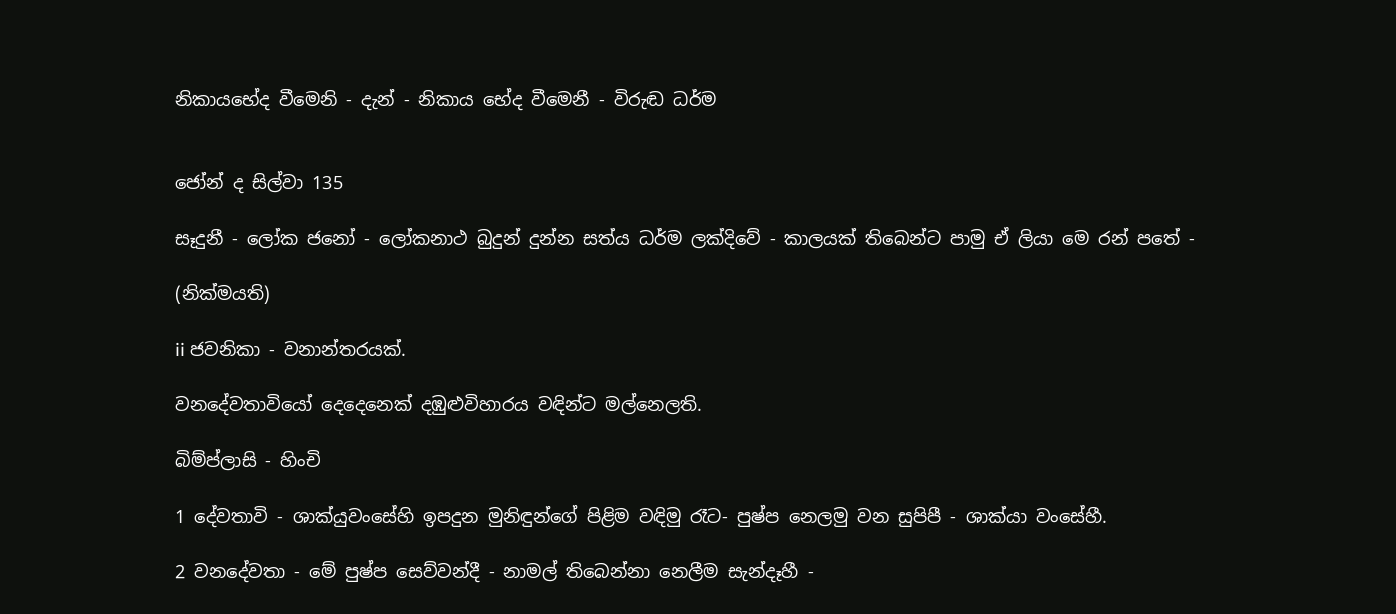නිකායභේද වීමෙනි - දැන් - නිකාය භේද වීමෙනී - විරුඬ ධර්ම


ජෝන් ද සිල්වා 135

සෑදුනී - ලෝක ජනෝ - ලෝකනාථ බුදුන් දුන්න සත්ය ධර්ම ලක්දිවේ - කාලයක් තිබෙන්ට පාමු ඒ ලියා මෙ රන් පතේ -

(නික්මයති)

ii ජවනිකා - වනාන්තරයක්.

වනදේවතාවියෝ දෙදෙනෙක් දඹුළුවිහාරය වඳින්ට මල්නෙලති.

බිම්ප්ලාසි - හිංචි

1 දේවතාවි - ශාක්යුවංසේහි ඉපදුන මුනිඳුන්ගේ පිළිම වඳිමු රෑට- පුෂ්ප නෙලමු වන සුපිපී - ශාක්යා වංසේහී.

2 වනදේවතා - මේ පුෂ්ප සෙව්වන්දී - නාමල් තිබෙන්නා නෙලීම සැන්දෑහී -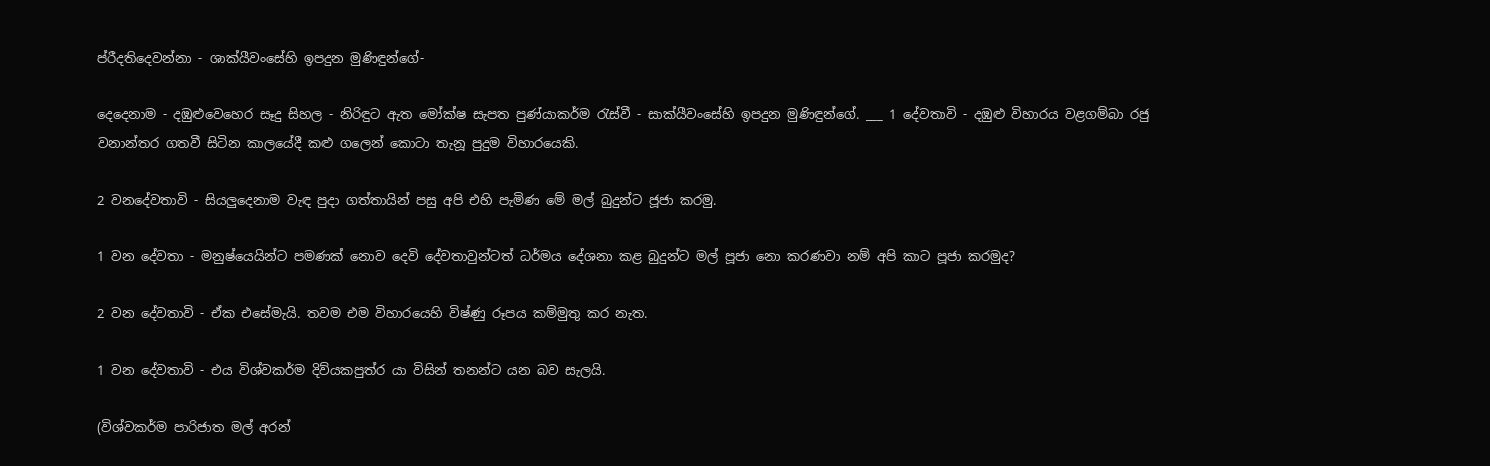ප්රීදතිදෙවන්නා - ශාක්යීවංසේහි ඉපදුන මුණිඳුන්ගේ-

දෙදෙනාම - දඹුළුවෙහෙර සෑදු සිහල - නිරිඳුට ඇත මෝක්ෂ සැපත පුණ්යාකර්ම රැස්වී - සාක්යීවංසේහි ඉපදුන මුණිඳුන්ගේ. ___ 1 දේවතාවි - දඹුළු විහාරය වළගම්බා රජු වනාන්තර ගතවී සිටින කාලයේදී කළු ගලෙන් කොටා තැනූ පුදුම විහාරයෙකි.

2 වනදේවතාවි - සියලුදෙනාම වැඳ පුදා ගත්තායින් පසු අපි එහි පැමිණ මේ මල් බුදුන්ට ජූජා කරමු.

1 වන දේවතා - මනුෂ්යෙයින්ට පමණක් නොව දෙවි දේවතාවුන්ටත් ධර්මය දේශනා කළ බුදුන්ට මල් පූජා නො කරණවා නම් අපි ‍කාට පූජා කරමුද?

2 වන දේවතාවි - ඒක එසේමැයි. තවම එම විහාරයෙහි විෂ්ණු රූපය කම්මුතු කර නැත.

1 වන දේවතාවි - එය විශ්වකර්ම දිව්යකපුත්ර යා විසින් තනන්ට යන බව සැලයි.

(විශ්වකර්ම පාරිජාත මල් අරන්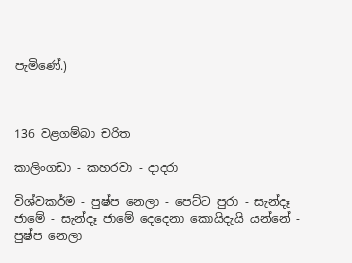පැමිණේ.)



136 වළගම්බා චරිත

කාලිංගඩා - කහරවා - දාදරා

විශ්වකර්ම - පුෂ්ප නෙලා - පෙට්ට පුරා - සැන්දෑ ජාමේ - සැන්දෑ ජාමේ දෙදෙනා කොයිදැයි යන්නේ - පුෂ්ප නෙලා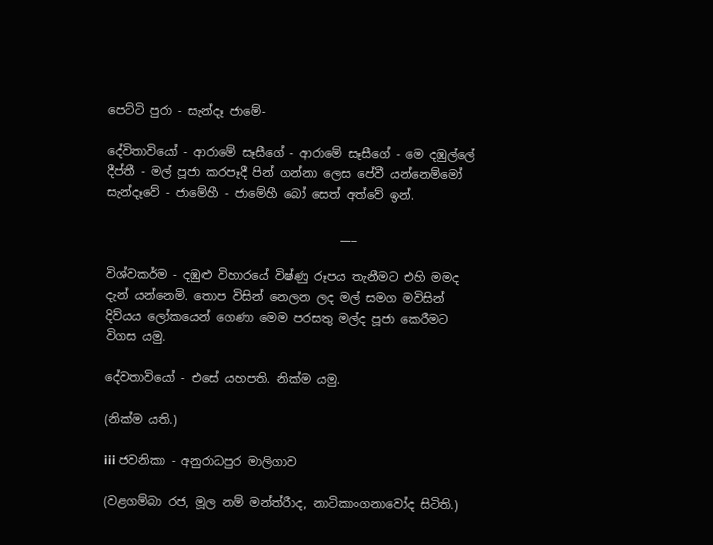පෙට්ටි පුරා - සැන්දෑ ජාමේ-

දේවිතාවියෝ - ආරාමේ සෑසීගේ - ආරාමේ සෑසීගේ - මෙ දඹුල්ලේ දීප්තී - මල් පූජා කරපෑදී පින් ගන්නා ලෙස පේවී යන්නෙම්මෝ සැන්දෑවේ - ජාමේහී - ජාමේහී බෝ සෙත් අත්වේ ඉන්.

                                       ___

විශ්වකර්ම - දඹුළු විහාරයේ විෂ්ණු රූපය තැනීමට එහි මමද දැන් යන්නෙමි. තොප විසින් නෙලන ලද මල් සමග මවිසින් දිව්යය ලෝකයෙන් ගෙණා මෙම පරසතු මල්ද පූජා කෙරීමට විගස යමු.

දේවතාවියෝ - එසේ යහපති. නික්ම යමු.

(නික්ම යති.)

iii ජවනිකා - අනුරාධපුර මාලිගාව

(වළගම්බා රජ, මූල නම් මන්ත්රීාද, නාටිකාංගනාවෝද සිටිති.)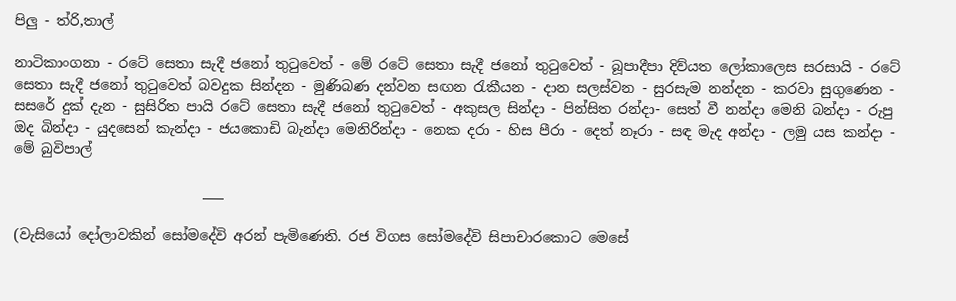පිලු - ත්රි,තාල්

නාටිකාංගනා - රටේ සෙතා සැදී ජනෝ තුටුවෙත් - මේ රටේ සෙතා සැදී ජනෝ තුටුවෙත් - බූපාදීපා දිව්යත ලෝකාලෙස සරසායි - රටේ සෙතා සැදී ජනෝ තුටුවෙත් බවදුක සින්දන - මුණිබණ දන්වන සඟන රැකීයන - දාන සලස්වන - සුරසැම නන්දන - කරවා සුගුණෙන - සසරේ දුක් දැන - සුසිරිත පායි රටේ සෙතා සැදී ජනෝ තුටුවෙත් - අකුසල සින්දා - පින්සිත රන්දා- සෙත් වී නන්දා මෙනි බන්දා - රුපු ඔද බින්දා - යුදසෙන් කැන්දා - ජයකොඩි බැන්දා මෙනිරින්දා - නෙක දරා - හිස පීරා - දෙත් නෑරා - සඳ මැද අන්දා - ලමු යස කන්දා - මේ බුවිපාල්

                           ___

(වැසියෝ දෝලාවකින් සෝමදේවි අරන් පැමිණෙති. රජ විගස සෝමදේවි සිපාචාරකොට මෙසේ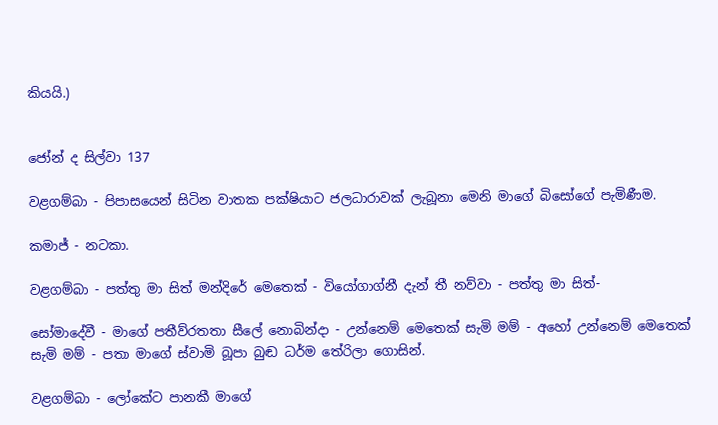කියයි.)


ජෝන් ද සිල්වා 137

වළගම්බා - පිපාසයෙන් සිටින වාතක පක්ෂියාට ජලධාරාවක් ලැබූනා මෙනි මාගේ බිසෝගේ පැමිණීම.

කමාජ් - නටකා.

වළගම්බා - පත්තු මා සිත් මන්දිරේ මෙතෙක් - වියෝගාග්නී දැන් තී නව්වා - පත්තු මා සිත්-

සෝමාදේවී - මාගේ පතීව්රතතා සීලේ නොබින්දා - උන්නෙම් මෙතෙක් සැමි මම් - අහෝ ‍උන්නෙම් මෙතෙක් සැමි මම් - පතා මාගේ ස්වාමි බූපා බුඬ ‍ධර්ම තේරිලා ගොසින්.

වළගම්බා - ලෝකේට පානකී මාගේ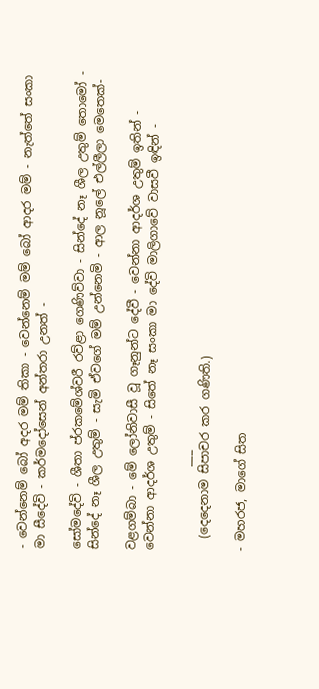- වෙන්නෙම් බෝ අදර මම් තිකා - වෙන්නෙම් මම් බෝ ආදර ‍මම් - නැත්තේ සංකා මා සීදේවි - කර්මදෝසෙන් අන්තරා උනත් -

සෝමදේවි - ශීතා ප්රකමේශ්වරී රව්ළා ගෙණිව්වා - සින්දේ නෑ ශීල උතුම් තොමෝ - සින්දේ නෑ ශීල උතුම් - සැමි ඒවගේ මම් උන්නෙමි - ආල නූලේ එල්ලීලා මෙතෙක්-

වළගම්බා - මේ ලෝනිවාසී වූ ගෑනුන්ට දේවී - වෙන්නා ආදර්ශ උතුම් ඉතින් - වෙන්නා ආදර්ශ උතුම් - සිතේ නෑ සංකා ‍මා දේවි මාලිගාවේ වාසවී ඉඳින් -

              ___
  (දෙදෙනාම සිපාචර කර ගණිති.)

- මහරජ, මාගේ සිත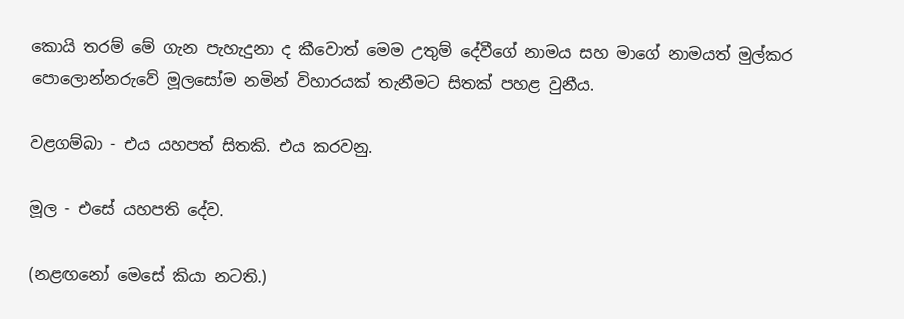කොයි තරම් මේ ගැන පැහැදුනා ද කීවොත් මෙම උතුම් දේවීගේ නාමය සහ මාගේ නාමයත් මුල්කර පොලොන්නරුවේ මූලසෝම නමින් විහාරයක් තැනීමට සිතක් පහළ වුනීය.

වළගම්බා - එය යහපත් සිතකි. එය කරවනු.

මූල - එසේ යහපති දේව.

(නළඟනෝ මෙසේ කියා නටති.)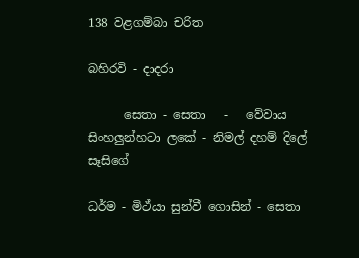138 වළගම්බා චරිත

බහිරවි - දාදරා

      සෙතා - සෙතා   -   වේවාය සිංහලුන්හටා ‍ලකේ - නිමල් දහම් දිලේ සෑසිගේ

ධර්ම - මිථ්යා සුන්වී ගොසින් - සෙතා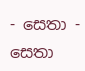- සෙතා - සෙතා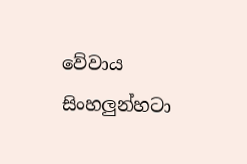වේවාය සිංහලුන්හටා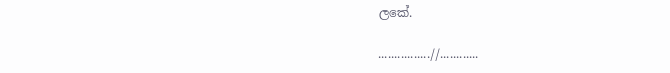ලකේ.

................//............